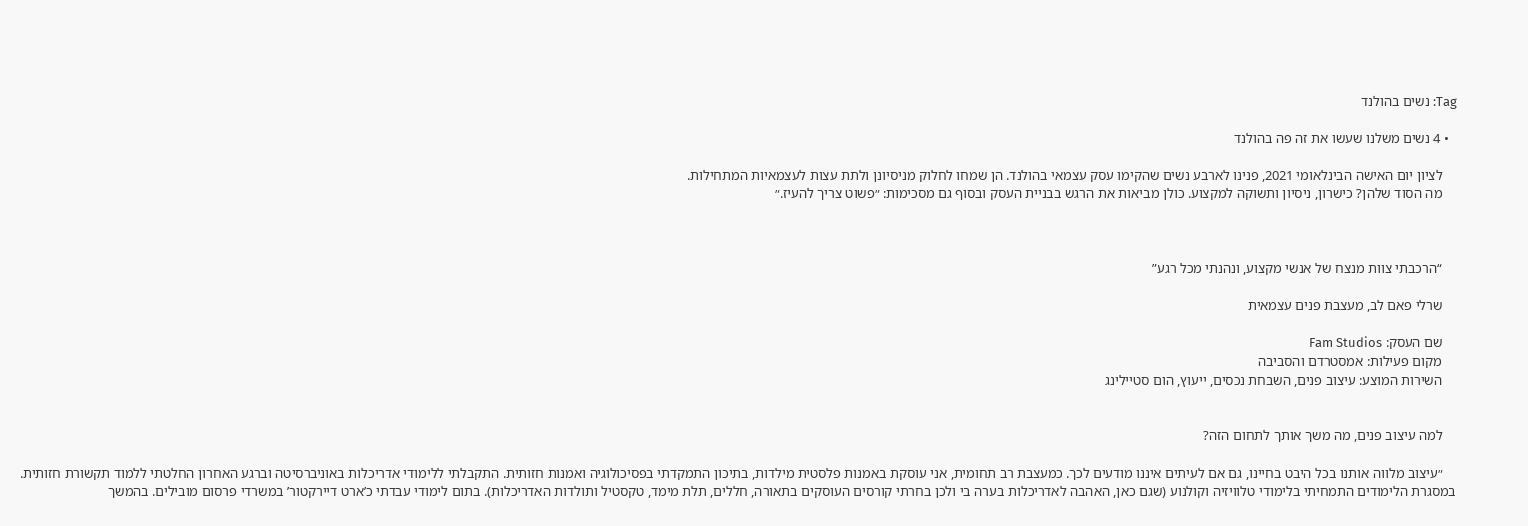Tag: נשים בהולנד

  • 4 נשים משלנו שעשו את זה פה בהולנד

    לציון יום האישה הבינלאומי 2021, פנינו לארבע נשים שהקימו עסק עצמאי בהולנד. הן שמחו לחלוק מניסיונן ולתת עצות לעצמאיות המתחילות.
    מה הסוד שלהן? כישרון, ניסיון ותשוקה למקצוע. כולן מביאות את הרגש בבניית העסק ובסוף גם מסכימות: ״פשוט צריך להעיז.״



    “הרכבתי צוות מנצח של אנשי מקצוע, ונהנתי מכל רגע”

    שרלי פאם לב, מעצבת פנים עצמאית

    שם העסק: Fam Studios
    מקום פעילות: אמסטרדם והסביבה
    השירות המוצע: עיצוב פנים, השבחת נכסים, ייעוץ, הום סטיילינג


    למה עיצוב פנים, מה משך אותך לתחום הזה?

    ״עיצוב מלווה אותנו בכל היבט בחיינו, גם אם לעיתים איננו מודעים לכך. כמעצבת רב תחומית, אני עוסקת באמנות פלסטית מילדות, בתיכון התמקדתי בפסיכולוגיה ואמנות חזותית. התקבלתי ללימודי אדריכלות באוניברסיטה וברגע האחרון החלטתי ללמוד תקשורת חזותית. במסגרת הלימודים התמחיתי בלימודי טלוויזיה וקולנוע (שגם כאן, האהבה לאדריכלות בערה בי ולכן בחרתי קורסים העוסקים בתאורה, חללים, תלת מימד, טקסטיל ותולדות האדריכלות). בתום לימודי עבדתי כ’ארט דיירקטור’ במשרדי פרסום מובילים. בהמשך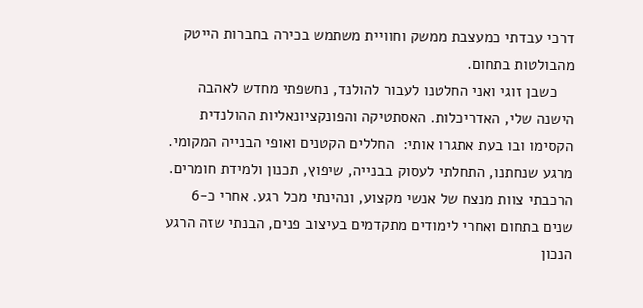דרכי עבדתי כמעצבת ממשק וחוויית משתמש בכירה בחברות הייטק מהבולטות בתחום.
    כשבן זוגי ואני החלטנו לעבור להולנד, נחשפתי מחדש לאהבה הישנה שלי, האדריכלות. האסתטיקה והפונקציונאליות ההולנדית הקסימו ובו בעת אתגרו אותי:  החללים הקטנים ואופי הבנייה המקומי. מרגע שנחתנו, התחלתי לעסוק בבנייה, שיפוץ, תכנון ולמידת חומרים. הרכבתי צוות מנצח של אנשי מקצוע, ונהינתי מכל רגע. אחרי כ-6 שנים בתחום ואחרי לימודים מתקדמים בעיצוב פנים, הבנתי שזה הרגע הנכון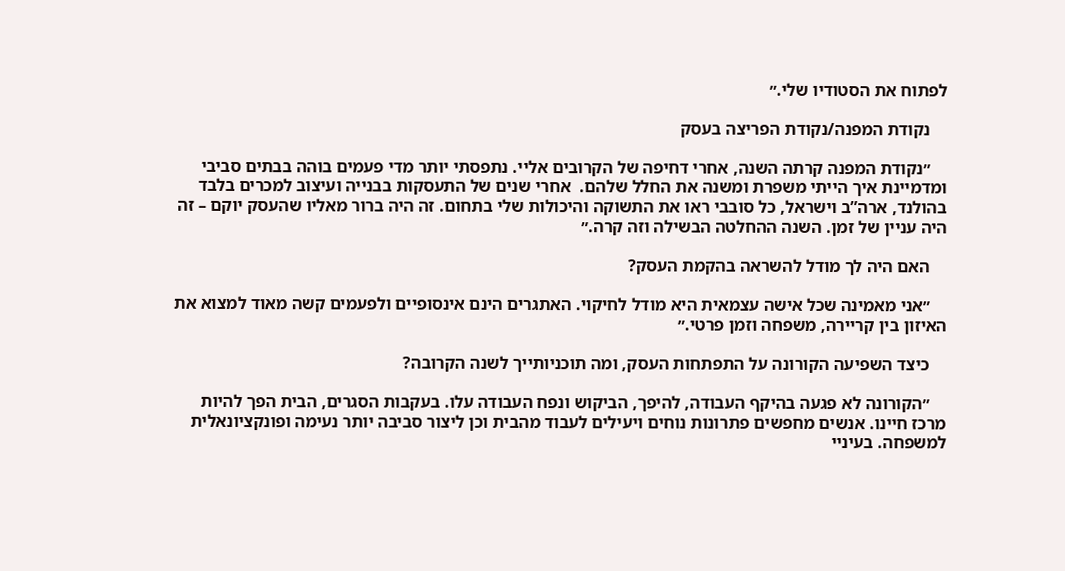לפתוח את הסטודיו שלי.״

    נקודת המפנה/נקודת הפריצה בעסק

    ״נקודת המפנה קרתה השנה, אחרי דחיפה של הקרובים אליי. נתפסתי יותר מדי פעמים בוהה בבתים סביבי ומדמיינת איך הייתי משפרת ומשנה את החלל שלהם.  אחרי שנים של התעסקות בבנייה ועיצוב למכרים בלבד בהולנד, ארה”ב וישראל, כל סובבי ראו את התשוקה והיכולות שלי בתחום. זה היה ברור מאליו שהעסק יוקם – זה היה עניין של זמן. השנה ההחלטה הבשילה וזה קרה.״

    האם היה לך מודל להשראה בהקמת העסק?

    ״אני מאמינה שכל אישה עצמאית היא מודל לחיקוי. האתגרים הינם אינסופיים ולפעמים קשה מאוד למצוא את האיזון בין קריירה, משפחה וזמן פרטי.״

    כיצד השפיעה הקורונה על התפתחות העסק, ומה תוכניותייך לשנה הקרובה?

    ״הקורונה לא פגעה בהיקף העבודה, להיפך, הביקוש ונפח העבודה עלו. בעקבות הסגרים, הבית הפך להיות מרכז חיינו. אנשים מחפשים פתרונות נוחים ויעילים לעבוד מהבית וכן ליצור סביבה יותר נעימה ופונקציונאלית למשפחה. בעיניי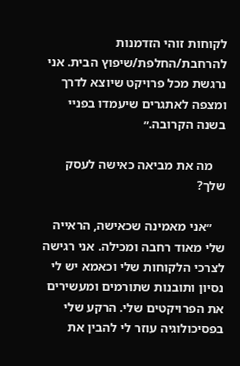לקוחות זוהי הזדמנות להרחבת/החלפת/שיפוץ הבית. אני נרגשת מכל פרויקט שיוצא לדרך ומצפה לאתגרים שיעמדו בפניי בשנה הקרובה.״

    מה את מביאה כאישה לעסק שלך?

    ״אני מאמינה שכאישה, הראייה שלי מאוד רחבה ומכילה. אני רגישה לצרכי הלקוחות שלי וכאמא יש לי נסיון ותובנות שתורמים ומעשירים את הפרויקטים שלי. הרקע שלי בפסיכולוגיה עוזר לי להבין את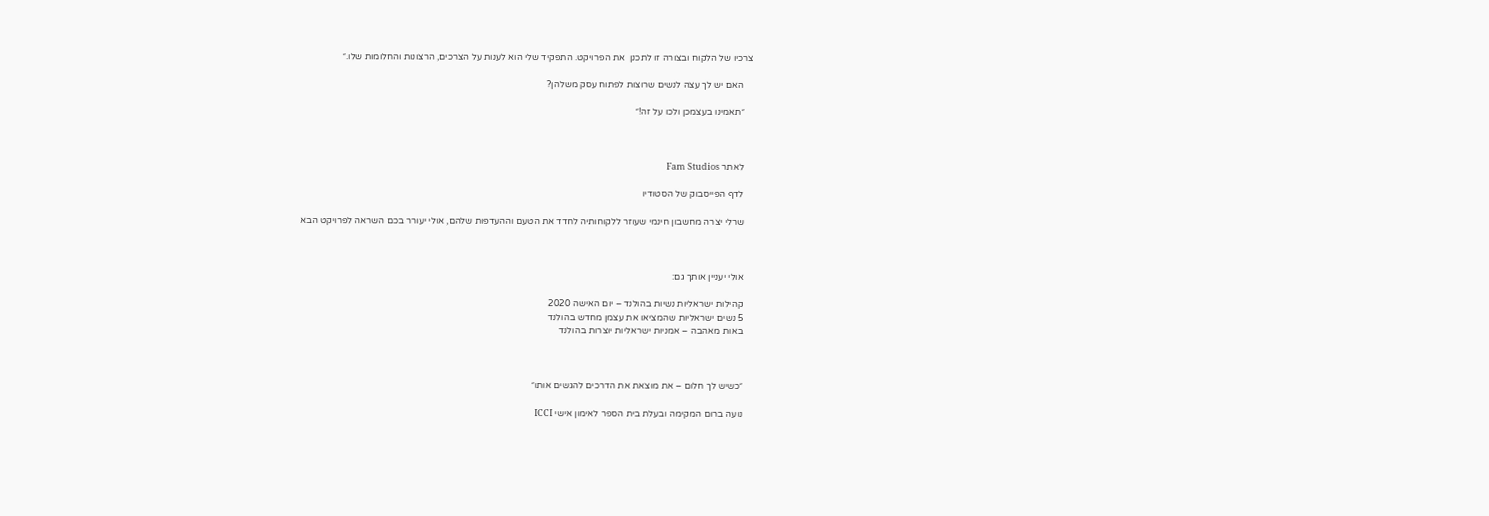צרכיו של הלקוח ובצורה זו לתכנן  את הפרויקט. התפקיד שלי הוא לענות על הצרכים, הרצונות והחלומות שלו.״

    האם יש לך עצה לנשים שרוצות לפתוח עסק משלהן?

    ״תאמינו בעצמכן ולכו על זה!״



    לאתר Fam Studios

    לדף הפייסבוק של הסטודיו

    שרלי יצרה מחשבון חינמי שעוזר ללקוחותיה לחדד את הטעם וההעדפות שלהם, אולי יעורר בכם השראה לפרויקט הבא



    אולי יעניין אותך גם:

    קהילות ישראליות נשיות בהולנד – יום האישה 2020
    5 נשים ישראליות שהמציאו את עצמן מחדש בהולנד
    באות מאהבה – אמניות ישראליות יוצרות בהולנד



    ״כשיש לך חלום – את מוצאת את הדרכים להגשים אותו״

    נועה ברום המקימה ובעלת בית הספר לאימון אישי ICCI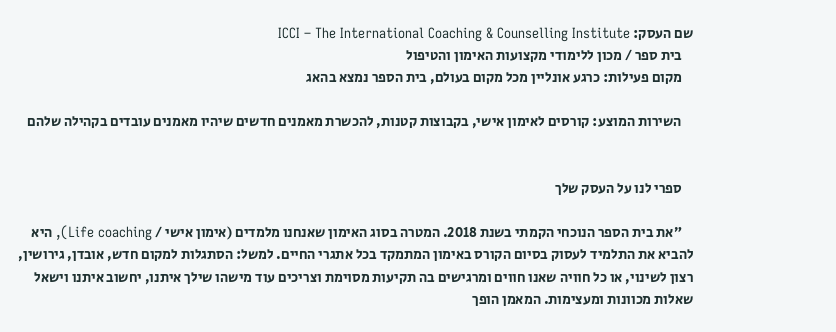שם העסק: ICCI – The International Coaching & Counselling Institute
    בית ספר / מכון ללימודי מקצועות האימון והטיפול
    מקום פעילות: כרגע אונליין מכל מקום בעולם, בית הספר נמצא בהאג

    השירות המוצע: קורסים לאימון אישי, בקבוצות קטנות, להכשרת מאמנים חדשים שיהיו מאמנים עובדים בקהילה שלהם


    ספרי לנו על העסק שלך

    ״את בית הספר הנוכחי הקמתי בשנת 2018. המטרה בסוג האימון שאנחנו מלמדים (אימון אישי / Life coaching), היא להביא את התלמיד לעסוק בסיום הקורס באימון המתמקד בכל אתגרי החיים. למשל: הסתגלות למקום חדש, אובדן, גירושין, רצון לשינוי, או כל חוויה שאנו חווים ומרגישים בה תקיעות מסוימת וצריכים עוד מישהו שילך איתנו, יחשוב איתנו וישאל שאלות מכוונות ומעצימות. המאמן הופך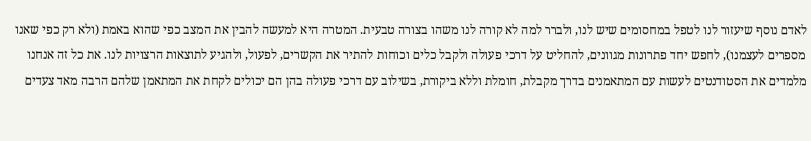לאדם נוסף שיעזור לנו לטפל במחסומים שיש לנו, ולברר למה לא קורה לנו משהו בצורה טבעית. המטרה היא למעשה להבין את המצב כפי שהוא באמת (ולא רק כפי שאנו מספרים לעצמנו), לחפש יחד פתרונות מגוונים, להחליט על דרכי פעולה ולקבל כלים וכוחות להתיר את הקשרים, לפעול, ולהגיע לתוצאות הרצויות לנו. את כל זה אנחנו מלמדים את הסטודנטים לעשות עם המתאמנים בדרך מקבלת, חומלת וללא ביקורת, בשילוב עם דרכי פעולה בהן הם יכולים לקחת את המתאמן שלהם הרבה מאד צעדים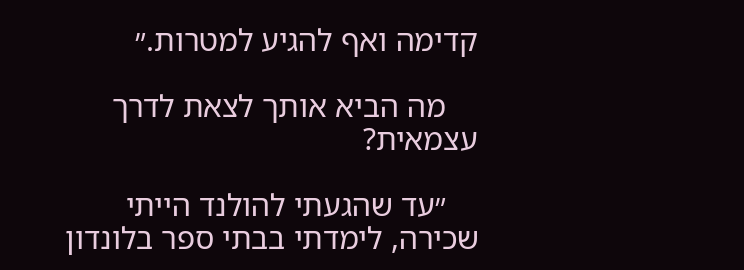קדימה ואף להגיע למטרות.״

    מה הביא אותך לצאת לדרך עצמאית?

    ״עד שהגעתי להולנד הייתי שכירה, לימדתי בבתי ספר בלונדון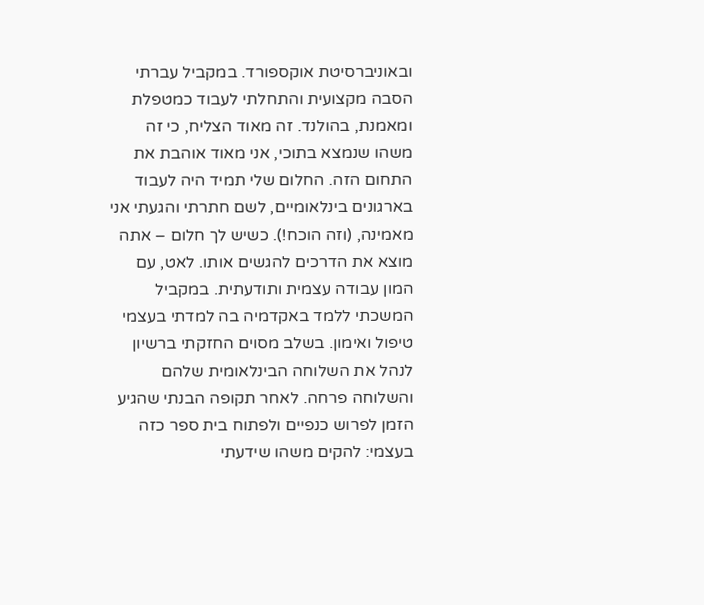ובאוניברסיטת אוקספורד. במקביל עברתי הסבה מקצועית והתחלתי לעבוד כמטפלת ומאמנת, בהולנד. זה מאוד הצליח, כי זה משהו שנמצא בתוכי, אני מאוד אוהבת את התחום הזה. החלום שלי תמיד היה לעבוד בארגונים בינלאומיים, לשם חתרתי והגעתי אני מאמינה, (וזה הוכח!). כשיש לך חלום – אתה מוצא את הדרכים להגשים אותו. לאט, עם המון עבודה עצמית ותודעתית. במקביל המשכתי ללמד באקדמיה בה למדתי בעצמי טיפול ואימון. בשלב מסוים החזקתי ברשיון לנהל את השלוחה הבינלאומית שלהם והשלוחה פרחה. לאחר תקופה הבנתי שהגיע הזמן לפרוש כנפיים ולפתוח בית ספר כזה בעצמי: להקים משהו שידעתי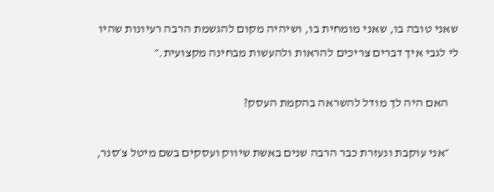שאני טובה בו, שאני מומחית בו, ושיהיה מקום להגשמת הרבה רעיונות שהיו לי לגבי איך דברים צריכים להראות ולהעשות מבחינה מקצועית.״

    האם היה לך מודל להשראה בהקמת העסק?

    ״אני עוקבת ונעזרת כבר הרבה שנים באשת שיווק ועסקים בשם מיטל צ׳סנר,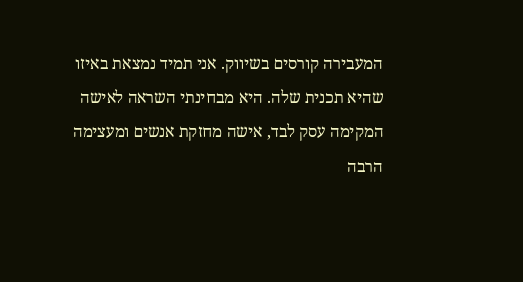המעבירה קורסים בשיווק. אני תמיד נמצאת באיזו שהיא תכנית שלה. היא מבחינתי השראה לאישה המקימה עסק לבד, אישה מחזקת אנשים ומעצימה הרבה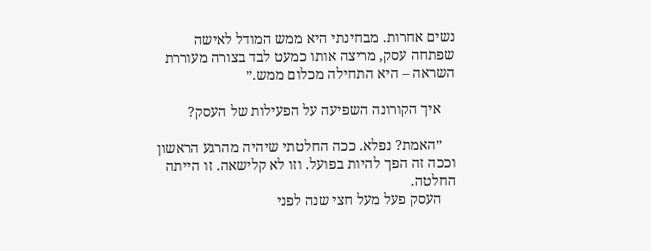נשים אחרות. מבחינתי היא ממש המודל לאישה שפתחה עסק, מריצה אותו כמעט לבד בצורה מעוררת השראה – היא התחילה מכלום ממש.״

    איך הקורונה השפיעה על הפעילות של העסק?

    ״האמת? נפלא. ככה החלטתי שיהיה מהרגע הראשון וככה זה הפך להיות בפועל. וזו לא קלישאה. זו הייתה החלטה.
    העסק פעל מעל חצי שנה לפני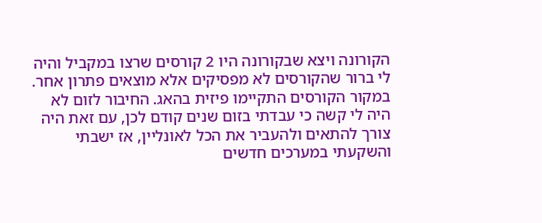הקורונה ויצא שבקורונה היו 2 קורסים שרצו במקביל והיה לי ברור שהקורסים לא מפסיקים אלא מוצאים פתרון אחר. במקור הקורסים התקיימו פיזית בהאג. החיבור לזום לא היה לי קשה כי עבדתי בזום שנים קודם לכן, עם זאת היה צורך להתאים ולהעביר את הכל לאונליין, אז ישבתי והשקעתי במערכים חדשים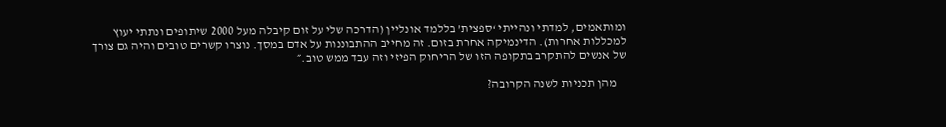ומותאמים, למדתי ונהייתי ‘ספצית’ בללמד אונליין (הדרכה שלי על זום קיבלה מעל 2000 שיתופים ונתתי יעוץ למכללות אחרות). הדינמיקה אחרת בזום. זה מחייב ההתבוננות על אדם במסך. נוצרו קשרים טובים והיה גם צורך של אנשים להתקרב בתקופה הזו של הריחוק הפיזי וזה עבד ממש טוב.״

    מהן תכניות לשנה הקרובה?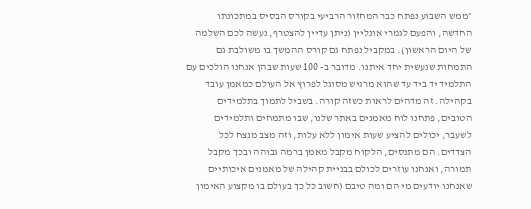״ממש השבוע נפתח כבר המחזור הרביעי בקורס הבסיס במתכונתו החדשה, והפעם לגמרי אונליין (ניתן עדיין להצטרף, נעשה לכם השלמה של היום הראשון). במקביל נפתח גם קורס ההמשך בו משולבת גם התמחות שנעשית יחד איתנו. מדובר ב- 100 שעות שבהן אנחנו הולכים עם התלמיד יד ביד עד שהוא מרגיש מסוגל לפרוץ אל העולם כמאמן עובד בקהילה. זה מדהים לראות כשזה קורה. בשביל לתמוך בתלמידים הטובים, פתחנו לוח מאמנים באתר שלנו, שבו מתמחים ותלמידים לשעבר, יכולים להציע שעות אימון ללא עלות, וזה מצב מנצח לכל הצדדים. הם מתנסים, הלקוח מקבל מאמן ברמה גבוהה ובכך מקבל תמורה, ואנחנו עוזרים לכולם בבניית קהילה של מאמנים איכותיים שאנחנו יודעים מי הם ומה טיבם (חשוב כל כך בעולם בו מקצוע האימון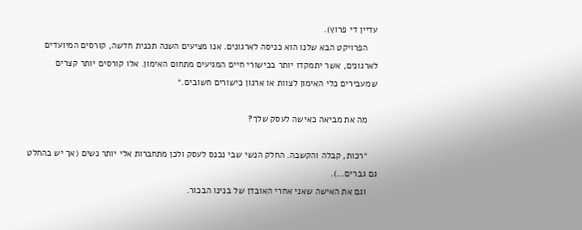עדיין די פרוץ).
    הפרויקט הבא שלנו הוא כניסה לארגונים. אנו מציעים השנה תכנית חדשה, קורסים המיועדים לארגונים, אשר יתמקדו יותר בכישורי חיים המגיעים מתחום האימון. אלו קורסים יותר קצרים שמעבירים כלי האימון לצוות או ארגון כישורים חשובים.״

    מה את מביאה כאישה לעסק שלך?

    ״רכות, קבלה והקשבה. החלק הנשי שבי נכנס לעסק ולכן מתחברות אלי יותר נשים (אך יש בהחלט גם גברים…).
    וגם את האישה שאני אחרי האובדן של בנינו הבכור.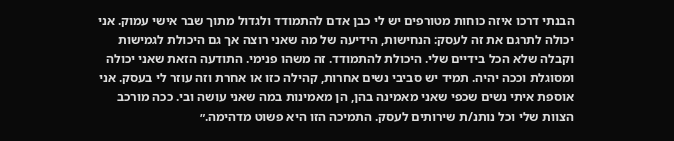הבנתי דרכו איזה כוחות מטורפים יש לי כבן אדם להתמודד ולגדול מתוך שבר אישי עמוק. אני יכולה לתרגם את זה לעסק: הנחישות, הידיעה של מה שאני רוצה אך גם היכולת לגמישות וקבלה שלא הכל בידיים שלי. היכולת להתמודד. זה משהו פנימי. התודעה הזאת שאני יכולה ומסוגלת וככה יהיה. תמיד יש סביבי נשים אחרות, קהילה כזו או אחרת וזה עוזר לי בעסק. אני אוספת איתי נשים שכפי שאני מאמינה בהן, הן מאמינות במה שאני עושה ובי. ככה מורכב הצוות שלי וכל נותנ/ת שירותים לעסק. התמיכה הזו היא פשוט מדהימה.״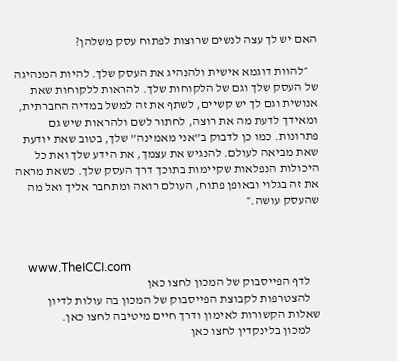האם יש לך עצה לנשים שרוצות לפתוח עסק משלהן?

    ״להוות דוגמא אישית ולהנהיג את העסק שלך. להיות המנהיגה של העסק שלך וגם של הלקוחות שלך. להראות ללקוחות שאת אנושית וגם לך יש קשיים, לשתף את זה למשל במדיה החברתית, ומאידך לדעת מה את רוצה, לחתור לשם ולהראות שיש גם פתרונות. כמו כן לדבוק ב”אני מאמינה” שלך, בטוב שאת יודעת שאת מביאה לעולם. להנגיש את עצמך, את הידע שלך ואת כל היכולות הנפלאות שקיימות בתוכך דרך העסק שלך. כשאת מראה את זה בגלוי ובאופן פתוח, העולם רואה ומתחבר אליך ואל מה שהעסק עושה.״



    www.TheICCI.com
    לדף הפייסבוק של המכון לחצו כאן
    להצטרפות לקבוצת הפייסבוק של המכון בה עולות לדיון שאלות הקשורות לאימון ודרך חיים מיטיבה לחצו כאן.
    למכון בלינקדין לחצו כאן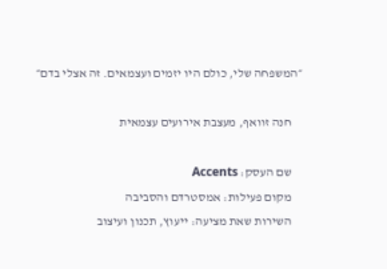״המשפחה שלי, כולם היו יזמים ועצמאים. זה אצלי בדם״

    חנה זוואף, מעצבת אירועים עצמאית

    שם העסק: Accents
    מקום פעילות: אמסטרדם והסביבה
    השירות שאת מציעה: ייעוץ, תכנון ועיצוב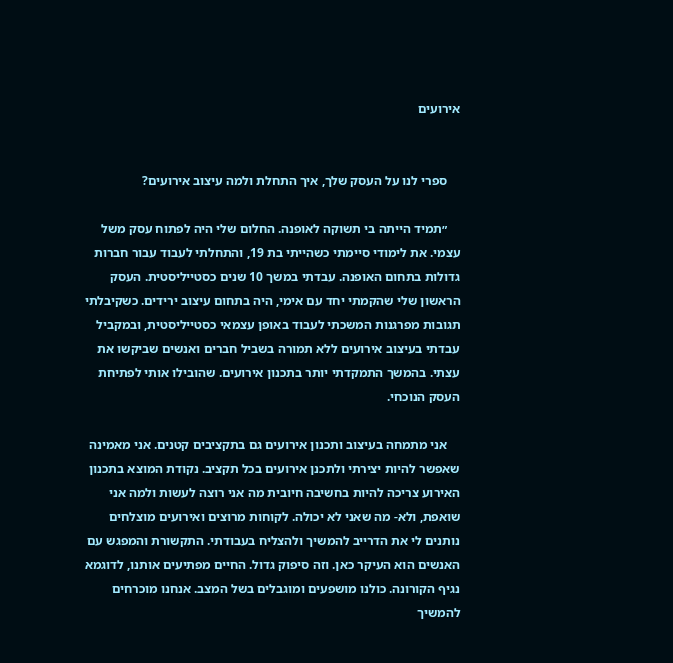אירועים


    ספרי לנו על העסק שלך, איך התחלת ולמה עיצוב אירועים?

    ״תמיד הייתה בי תשוקה לאופנה. החלום שלי היה לפתוח עסק משל עצמי. את לימודי סיימתי כשהייתי בת 19, והתחלתי לעבוד עבור חברות גדולות בתחום האופנה. עבדתי במשך 10 שנים כסטייליסטית. העסק הראשון שלי שהקמתי יחד עם אימי, היה בתחום עיצוב ירידים. כשקיבלתי תגובות מפרגנות המשכתי לעבוד באופן עצמאי כסטייליסטית, ובמקביל עבדתי בעיצוב אירועים ללא תמורה בשביל חברים ואנשים שביקשו את עצתי. בהמשך התמקדתי יותר בתכנון אירועים. שהובילו אותי לפתיחת העסק הנוכחי.

    אני מתמחה בעיצוב ותכנון אירועים גם בתקציבים קטנים. אני מאמינה שאפשר להיות יצירתי ולתכנן אירועים בכל תקציב. נקודת המוצא בתכנון האירוע צריכה להיות בחשיבה חיובית מה אני רוצה לעשות ולמה אני שואפת, ולא- מה שאני לא יכולה. לקוחות מרוצים ואירועים מוצלחים נותנים לי את הדרייב להמשיך ולהצליח בעבודתי. התקשורת והמפגש עם האנשים הוא העיקר כאן. וזה סיפוק גדול. החיים מפתיעים אותנו, לדוגמא נגיף הקורונה. כולנו מושפעים ומוגבלים בשל המצב. אנחנו מוכרחים להמשיך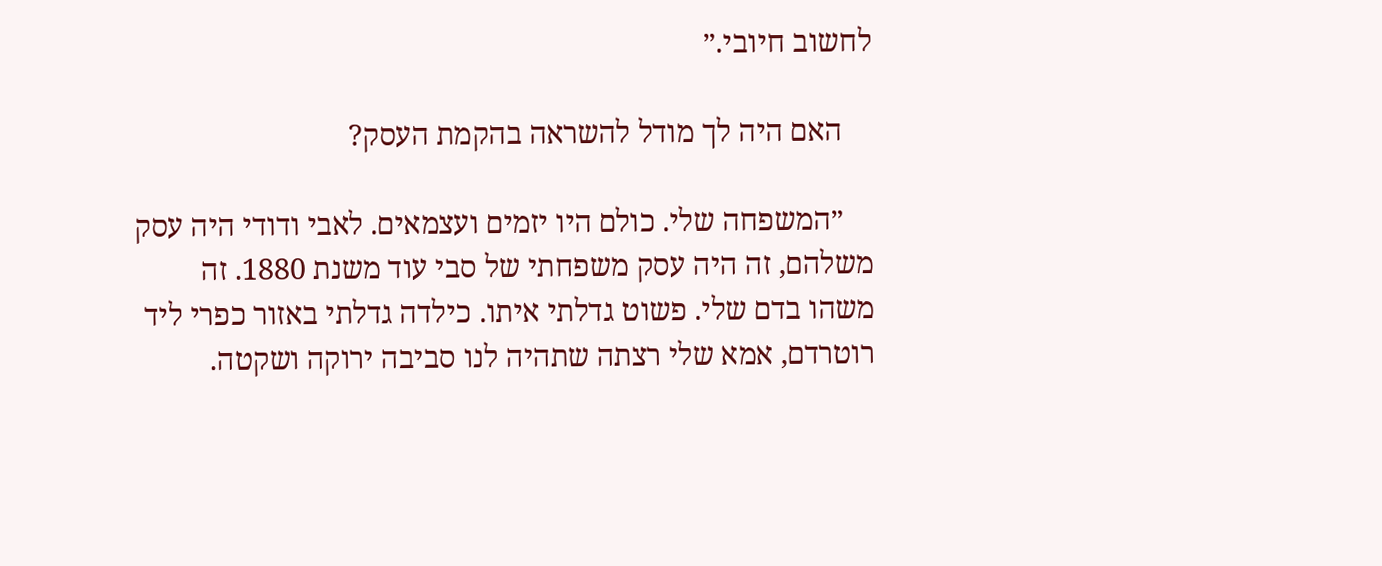לחשוב חיובי.״

    האם היה לך מודל להשראה בהקמת העסק?

    ״המשפחה שלי. כולם היו יזמים ועצמאים. לאבי ודודי היה עסק משלהם, זה היה עסק משפחתי של סבי עוד משנת 1880. זה משהו בדם שלי. פשוט גדלתי איתו. כילדה גדלתי באזור כפרי ליד רוטרדם, אמא שלי רצתה שתהיה לנו סביבה ירוקה ושקטה.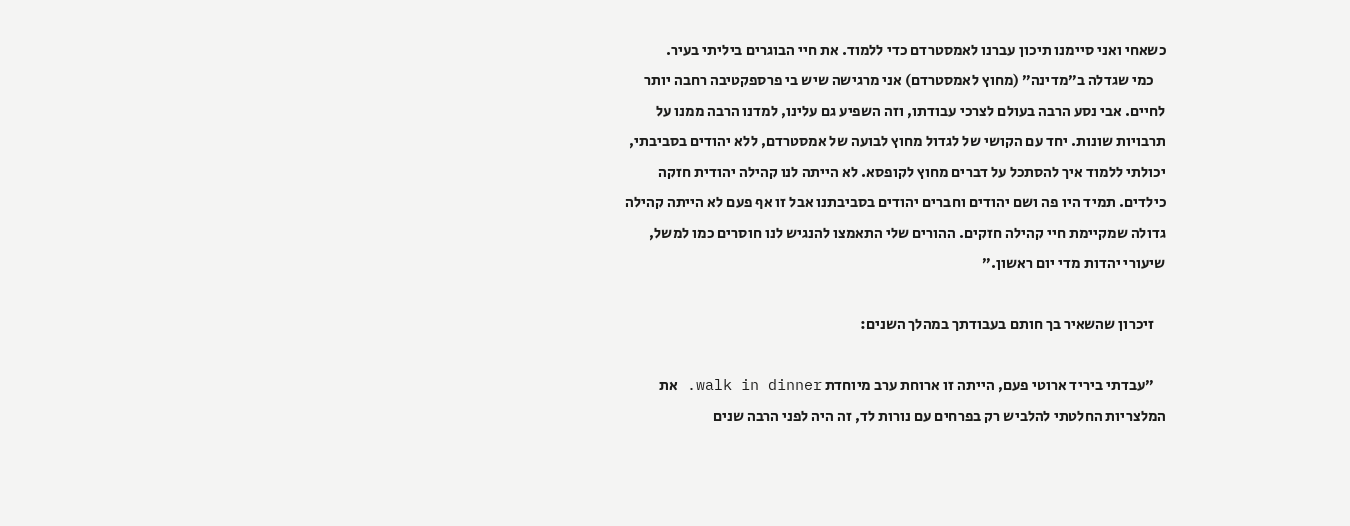כשאחי ואני סיימנו תיכון עברנו לאמסטרדם כדי ללמוד. את חיי הבוגרים ביליתי בעיר.
    כמי שגדלה ב״מדינה״ (מחוץ לאמסטרדם) אני מרגישה שיש בי פרספקטיבה רחבה יותר לחיים. אבי נסע הרבה בעולם לצרכי עבודתו, וזה השפיע גם עלינו, למדנו הרבה ממנו על תרבויות שונות. יחד עם הקושי של לגדול מחוץ לבועה של אמסטרדם, ללא יהודים בסביבתי, יכולתי ללמוד איך להסתכל על דברים מחוץ לקופסא. לא הייתה לנו קהילה יהודית חזקה כילדים. תמיד היו פה ושם יהודים וחברים יהודים בסביבתנו אבל זו אף פעם לא הייתה קהילה גדולה שמקיימת חיי קהילה חזקים. ההורים שלי התאמצו להנגיש לנו חוסרים כמו למשל, שיעורי יהדות מדי יום ראשון.״

    זיכרון שהשאיר בך חותם בעבודתך במהלך השנים:

    ״עבדתי ביריד ארוטי פעם, הייתה זו ארוחת ערב מיוחדת walk in dinner. את המלצריות החלטתי להלביש רק בפרחים עם נורות לד, זה היה לפני הרבה שנים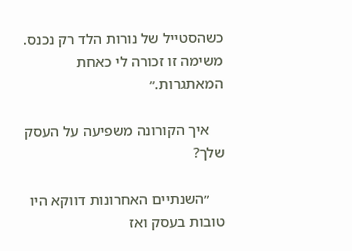כשהסטייל של נורות הלד רק נכנס. משימה זו זכורה לי כאחת המאתגרות.״

    איך הקורונה משפיעה על העסק שלך?

    ״השנתיים האחרונות דווקא היו טובות בעסק ואז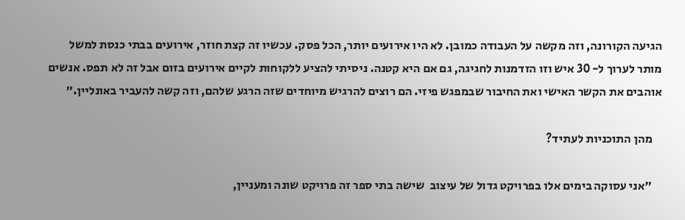הגיעה הקורונה, וזה מקשה על העבודה כמובן. לא היו אירועים יותר, הכל פסק. עכשיו זה קצת חוזר, אירועים בבתי כנסת למשל מותר לערוך ל- 30 איש וזו הזדמנות לחגיגה, גם אם היא קטנה. ניסיתי להציע ללקוחות לקיים אירועים בזום אבל זה לא תפס. אנשים אוהבים את הקשר האישי ואת החיבור שבמפגש פיזי. הם רוצים להרגיש מיוחדים שזה הרגע שלהם, וזה קשה להעביר באונליין.״

    מהן התוכניות לעתיד?

    ״אני עסוקה בימים אלו בפרויקט גדול של עיצוב  שישה בתי ספר זה פרויקט שונה ומעניין,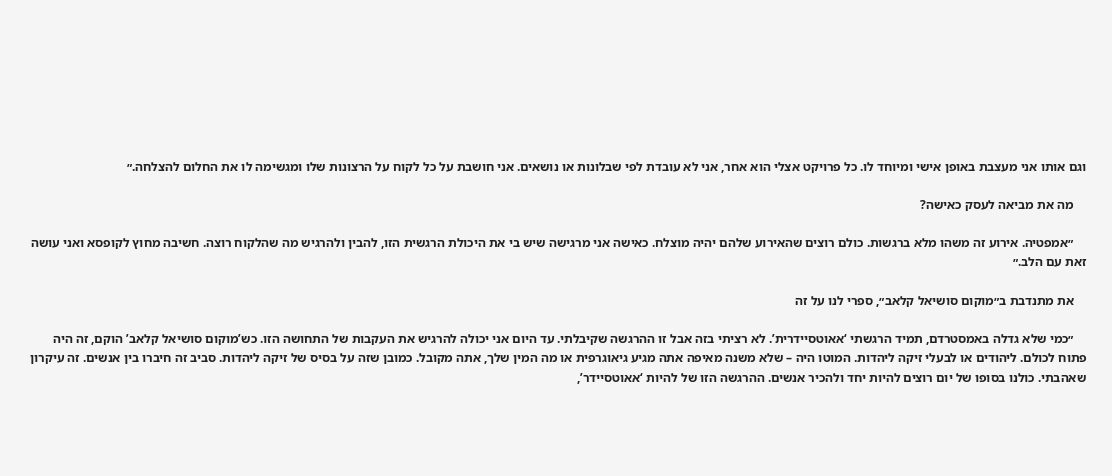וגם אותו אני מעצבת באופן אישי ומיוחד לו. כל פרויקט אצלי הוא אחר, אני לא עובדת לפי שבלונות או נושאים. אני חושבת על כל לקוח על הרצונות שלו ומגשימה לו את החלום להצלחה.״

    מה את מביאה לעסק כאישה?

    ״אמפטיה. אירוע זה משהו מלא ברגשות. כולם רוצים שהאירוע שלהם יהיה מוצלח. כאישה אני מרגישה שיש בי את היכולת הרגשית הזו, להבין ולהרגיש מה שהלקוח רוצה. חשיבה מחוץ לקופסא ואני עושה זאת עם הלב.״

    את מתנדבת ב״מוקום סושיאל קלאב״, ספרי לנו על זה

    ״כמי שלא גדלה באמסטרדם, תמיד הרגשתי ‘אאוטסיידרית’. לא רציתי בזה אבל זו ההרגשה שקיבלתי. עד היום אני יכולה להרגיש את העקבות של התחושה הזו. כש’מוקום סושיאל קלאב’ הוקם, זה היה פתוח לכולם. ליהודים או לבעלי זיקה ליהדות. המוטו היה – שלא משנה מאיפה אתה מגיע גיאוגרפית או מה המין שלך, אתה מקובל. כמובן שזה על בסיס של זיקה ליהדות. סביב זה חיברו בין אנשים. זה עיקרון שאהבתי. כולנו בסופו של יום רוצים להיות יחד ולהכיר אנשים. ההרגשה הזו של להיות ‘אאוטסיידר’,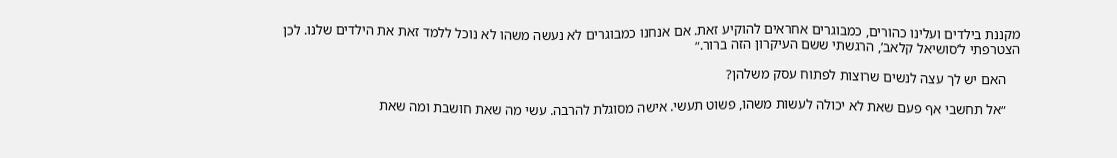מקננת בילדים ועלינו כהורים, כמבוגרים אחראים להוקיע זאת. אם אנחנו כמבוגרים לא נעשה משהו לא נוכל ללמד זאת את הילדים שלנו. לכן הצטרפתי ל’סושיאל קלאב’, הרגשתי ששם העיקרון הזה ברור.״

    האם יש לך עצה לנשים שרוצות לפתוח עסק משלהן?

    ״אל תחשבי אף פעם שאת לא יכולה לעשות משהו, פשוט תעשי. אישה מסוגלת להרבה. עשי מה שאת חושבת ומה שאת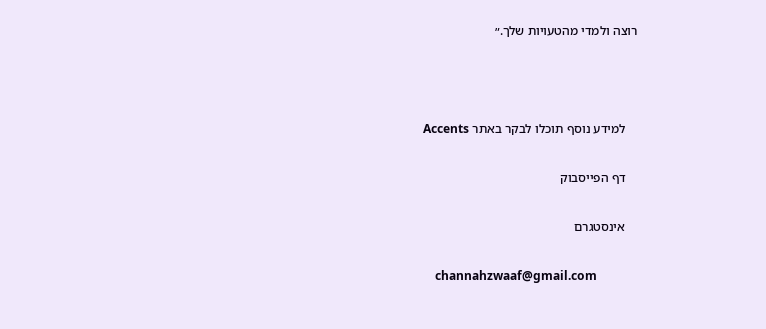רוצה ולמדי מהטעויות שלך.״



    למידע נוסף תוכלו לבקר באתר Accents

    דף הפייסבוק

    אינסטגרם

    channahzwaaf@gmail.com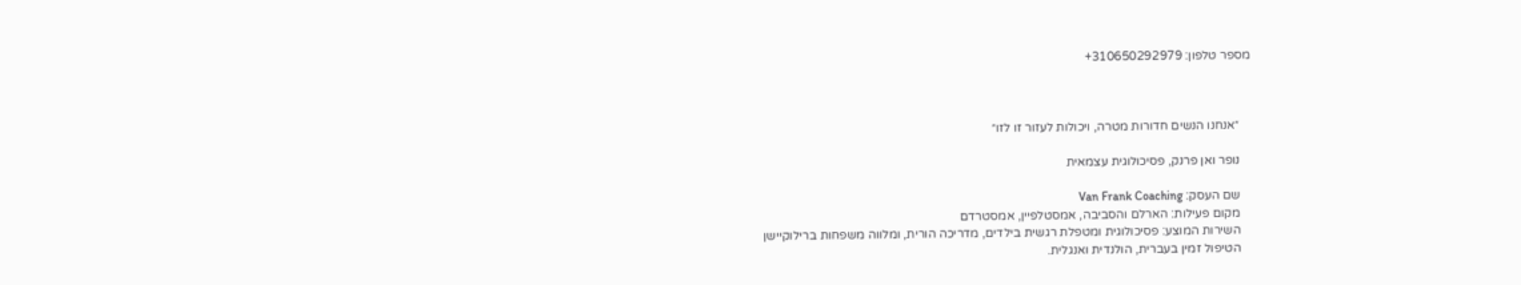מספר טלפון: 310650292979+



    ״אנחנו הנשים חדורות מטרה, ויכולות לעזור זו לזו״

    נופר ואן פרנק, פסיכולוגית עצמאית

    שם העסק: Van Frank Coaching
    מקום פעילות: הארלם והסביבה, אמסטלפיין, אמסטרדם
    השירות המוצע: פסיכולוגית ומטפלת רגשית בילדים, מדריכה הורית, ומלווה משפחות ברילוקיישן
    הטיפול זמין בעברית, הולנדית ואנגלית.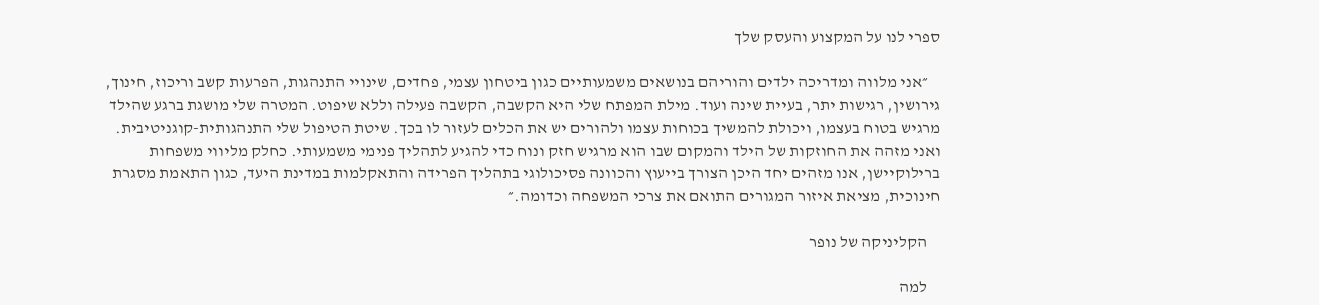ספרי לנו על המקצוע והעסק שלך

    ״אני מלווה ומדריכה ילדים והוריהם בנושאים משמעותיים כגון ביטחון עצמי, פחדים, שינויי התנהגות, הפרעות קשב וריכוז, חינוך, גירושין, רגישות יתר, בעיית שינה ועוד. מילת המפתח שלי היא הקשבה, הקשבה פעילה וללא שיפוט. המטרה שלי מושגת ברגע שהילד מרגיש בטוח בעצמו, ויכולת להמשיך בכוחות עצמו ולהורים יש את הכלים לעזור לו בכך. שיטת הטיפול שלי התנהגותית-קוגניטיבית. ואני מזהה את החוזקות של הילד והמקום שבו הוא מרגיש חזק ונוח כדי להגיע לתהליך פנימי משמעותי. כחלק מליווי משפחות ברילוקיישן, אנו מזהים יחד היכן הצורך בייעוץ והכוונה פסיכולוגי בתהליך הפרידה והתאקלמות במדינת היעד, כגון התאמת מסגרת חינוכית, מציאת איזור המגורים התואם את צרכי המשפחה וכדומה.״

    הקליניקה של נופר

    למה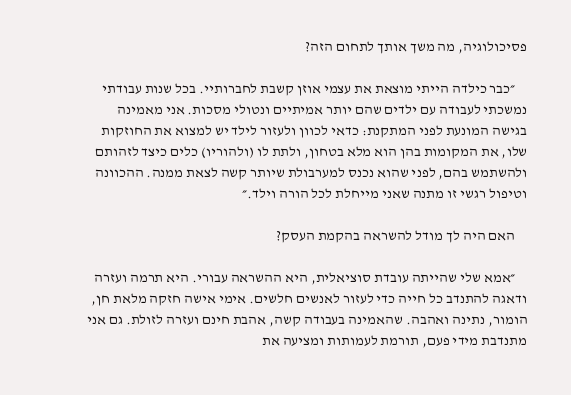פסיכולוגיה, מה משך אותך לתחום הזה?

    ״כבר כילדה הייתי מוצאת את עצמי אוזן קשבת לחברותיי. בכל שנות עבודתי נמשכתי לעבודה עם ילדים שהם יותר אמיתיים ונטולי מסכות. אני מאמינה בגישה המונעת לפני המתקנת: כדאי לכוון ולעזור לילד יש למצוא את החוזקות שלו, את המקומות בהן הוא מלא בטחון, ולתת לו (ולהוריו) כלים כיצד לזהותם ולהשתמש בהם, לפני שהוא נכנס למערבולת שיותר קשה לצאת ממנה. ההכוונה וטיפול רגשי זו מתנה שאני מייחלת לכל הורה וילד.״

    האם היה לך מודל להשראה בהקמת העסק?

    ״אמא שלי שהייתה עובדת סוציאלית, היא ההשראה עבורי. היא תרמה ועזרה ודאגה להתנדב כל חייה כדי לעזור לאנשים חלשים. אימי אישה חזקה מלאת חן, הומור, נתינה ואהבה. שהאמינה בעבודה קשה, אהבת חינם ועזרה לזולת. גם אני מתנדבת מידי פעם, תורמת לעמותות ומציעה את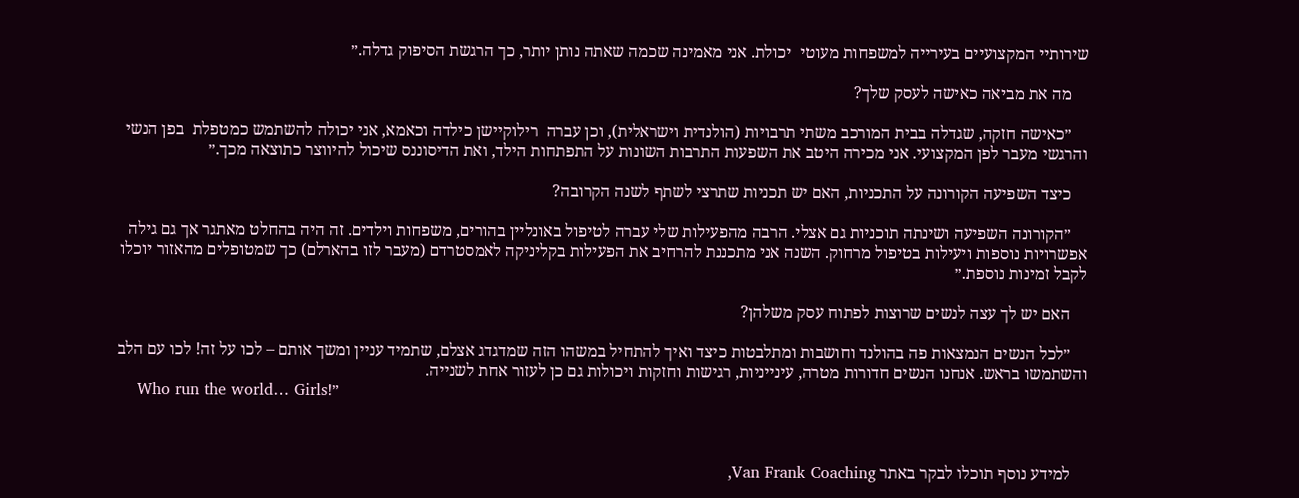שירותיי המקצועיים בעירייה למשפחות מעוטי  יכולת. אני מאמינה שכמה שאתה נותן יותר, כך הרגשת הסיפוק גדלה.״

    מה את מביאה כאישה לעסק שלך?

    ״כאישה חזקה, שגדלה בבית המורכב משתי תרבויות (הולנדית וישראלית), וכן עברה  רילוקיישן כילדה וכאמא, אני יכולה להשתמש כמטפלת  בפן הנשי והרגשי מעבר לפן המקצועי. אני מכירה היטב את השפעות התרבות השונות על התפתחות הילד, ואת הדיסוננס שיכול להיווצר כתוצאה מכך.״

    כיצד השפיעה הקורונה על התכניות, האם יש תכניות שתרצי לשתף לשנה הקרובה?

    ״הקורונה השפיעה ושינתה תוכניות גם אצלי. הרבה מהפעילות שלי עברה לטיפול באונליין בהורים, משפחות וילדים. זה היה בהחלט מאתגר אך גם גילה אפשרויות נוספות ויעילות בטיפול מרחוק. השנה אני מתכננת להרחיב את הפעילות בקליניקה לאמסטרדם (מעבר לזו בהארלם) כך שמטופלים מהאזור יוכלו לקבל זמינות נוספת.״

    האם יש לך עצה לנשים שרוצות לפתוח עסק משלהן?

    ״לכל הנשים הנמצאות פה בהולנד וחושבות ומתלבטות כיצד ואיך להתחיל במשהו הזה שמדגדג אצלם, שתמיד עניין ומשך אותם – לכו על זה! לכו עם הלב והשתמשו בראש. אנחנו הנשים חדורות מטרה, עינייניות, רגישות וחזקות ויכולות גם כן לעזור אחת לשנייה.
    Who run the world… Girls!״



    למידע נוסף תוכלו לבקר באתר Van Frank Coaching,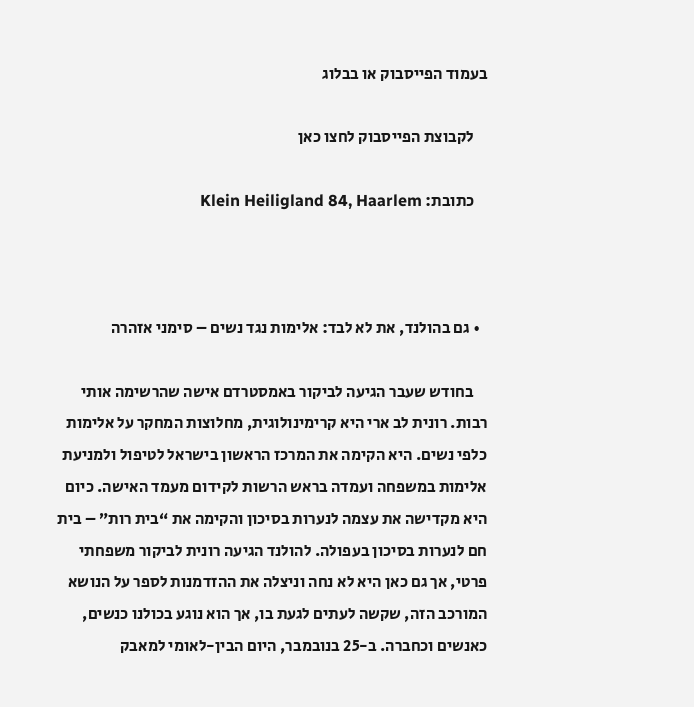בעמוד הפייסבוק או בבלוג

    לקבוצת הפייסבוק לחצו כאן

    כתובת: Klein Heiligland 84, Haarlem



  • גם בהולנד, את לא לבד: אלימות נגד נשים – סימני אזהרה

    בחודש שעבר הגיעה לביקור באמסטרדם אישה שהרשימה אותי רבות. רונית לב ארי היא קרימינולוגית, מחלוצות המחקר על אלימות כלפי נשים. היא הקימה את המרכז הראשון בישראל לטיפול ולמניעת אלימות במשפחה ועמדה בראש הרשות לקידום מעמד האישה. כיום היא מקדישה את עצמה לנערות בסיכון והקימה את “בית רות” – בית חם לנערות בסיכון בעפולה. להולנד הגיעה רונית לביקור משפחתי פרטי, אך גם כאן היא לא נחה וניצלה את ההזדמנות לספר על הנושא המורכב הזה, שקשה לעתים לגעת בו, אך הוא נוגע בכולנו כנשים, כאנשים וכחברה. ב-25 בנובמבר, היום הבין-לאומי למאבק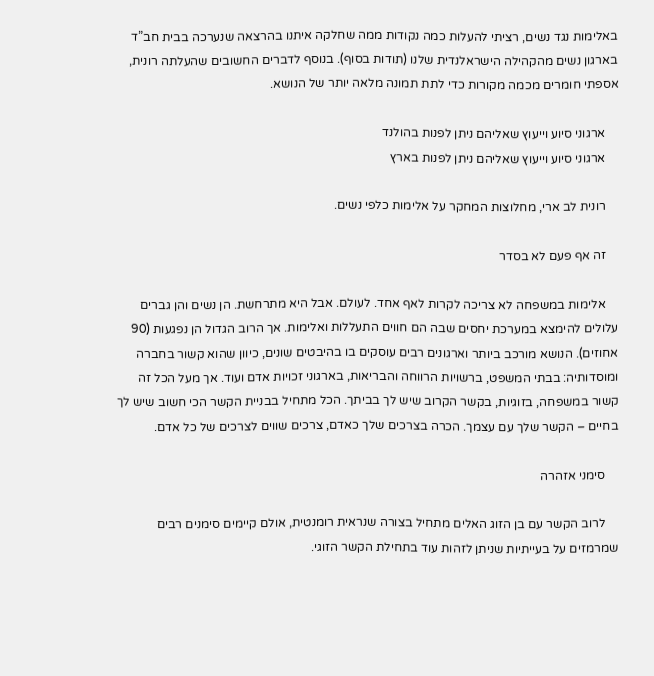באלימות נגד נשים, רציתי להעלות כמה נקודות ממה שחלקה איתנו בהרצאה שנערכה בבית חב”ד בארגון נשים מהקהילה הישראלנדית שלנו (תודות בסוף). בנוסף לדברים החשובים שהעלתה רונית, אספתי חומרים מכמה מקורות כדי לתת תמונה מלאה יותר של הנושא.

    ארגוני סיוע וייעוץ שאליהם ניתן לפנות בהולנד
    ארגוני סיוע וייעוץ שאליהם ניתן לפנות בארץ

    רונית לב ארי, מחלוצות המחקר על אלימות כלפי נשים.

    זה אף פעם לא בסדר

    אלימות במשפחה לא צריכה לקרות לאף אחד. לעולם. אבל היא מתרחשת. הן נשים והן גברים עלולים להימצא במערכת יחסים שבה הם חווים התעללות ואלימות. אך הרוב הגדול הן נפגעות (90 אחוזים). הנושא מורכב ביותר וארגונים רבים עוסקים בו בהיבטים שונים, כיוון שהוא קשור בחברה ומוסדותיה: בבתי המשפט, ברשויות הרווחה והבריאות, בארגוני זכויות אדם ועוד. אך מעל הכל זה קשור במשפחה, בזוגיות, בקשר הקרוב שיש לך בביתך. הכל מתחיל בבניית הקשר הכי חשוב שיש לך בחיים – הקשר שלך עם עצמך. הכרה בצרכים שלך כאדם, צרכים שווים לצרכים של כל אדם.

    סימני אזהרה

    לרוב הקשר עם בן הזוג האלים מתחיל בצורה שנראית רומנטית, אולם קיימים סימנים רבים שמרמזים על בעייתיות שניתן לזהות עוד בתחילת הקשר הזוגי.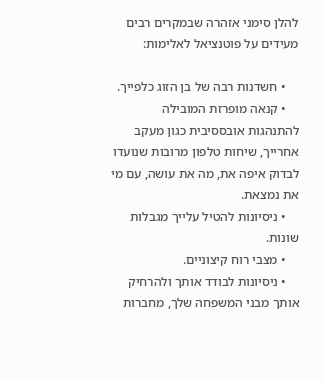להלן סימני אזהרה שבמקרים רבים מעידים על פוטנציאל לאלימות:

    • חשדנות רבה של בן הזוג כלפייך.
    • קנאה מופרזת המובילה להתנהגות אובססיבית כגון מעקב אחרייך, שיחות טלפון מרובות שנועדו לבדוק איפה את, מה את עושה, עם מי את נמצאת.
    • ניסיונות להטיל עלייך מגבלות שונות.
    • מצבי רוח קיצוניים.
    • ניסיונות לבודד אותך ולהרחיק אותך מבני המשפחה שלך, מחברות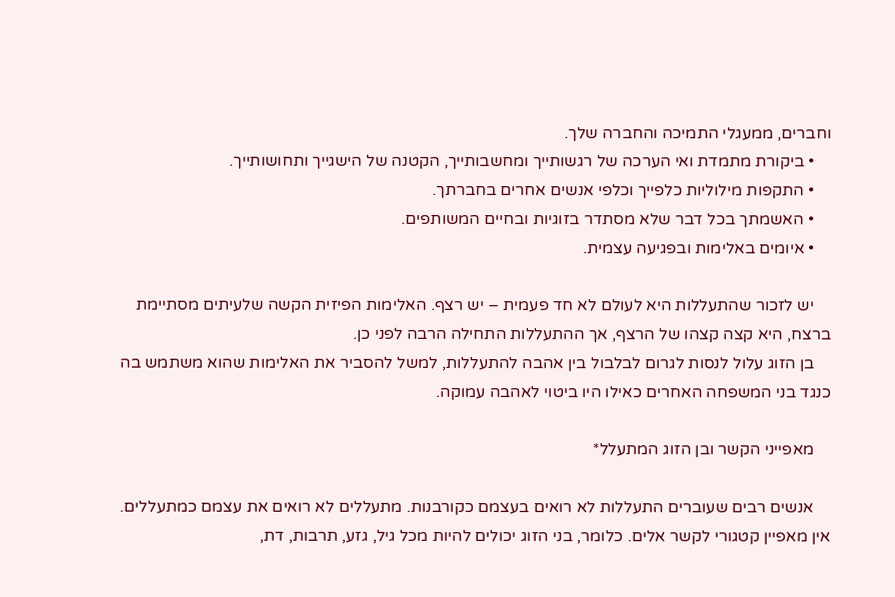וחברים, ממעגלי התמיכה והחברה שלך.
    • ביקורת מתמדת ואי הערכה של רגשותייך ומחשבותייך, הקטנה של הישגייך ותחושותייך.
    • התקפות מילוליות כלפייך וכלפי אנשים אחרים בחברתך.
    • האשמתך בכל דבר שלא מסתדר בזוגיות ובחיים המשותפים.
    • איומים באלימות ובפגיעה עצמית.

    יש לזכור שהתעללות היא לעולם לא חד פעמית – יש רצף. האלימות הפיזית הקשה שלעיתים מסתיימת ברצח, היא קצה קצהו של הרצף, אך ההתעללות התחילה הרבה לפני כן.
    בן הזוג עלול לנסות לגרום לבלבול בין אהבה להתעללות, למשל להסביר את האלימות שהוא משתמש בה כנגד בני המשפחה האחרים כאילו היו ביטוי לאהבה עמוקה.

    מאפייני הקשר ובן הזוג המתעלל*

    אנשים רבים שעוברים התעללות לא רואים בעצמם כקורבנות. מתעללים לא רואים את עצמם כמתעללים. אין מאפיין קטגורי לקשר אלים. כלומר, בני הזוג יכולים להיות מכל גיל, גזע, תרבות, דת,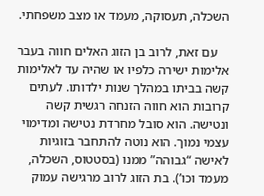השכלה, תעסוקה, מעמד או מצב משפחתי.

    עם זאת, לרוב בן הזוג האלים חווה בעבר אלימות ישירה כלפיו או שהיה עד לאלימות קשה בביתו במהלך שנות ילדותו. לעתים קרובות הוא חווה הזנחה רגשית קשה ונטישה. הוא סובל מחרדת נטישה ומדימוי עצמי נמוך. הוא נוטה להתחבר בזוגיות לאישה “גבוהה” ממנו (בסטטוס, השכלה, מעמד וכו’). בת הזוג לרוב מרגישה עמוק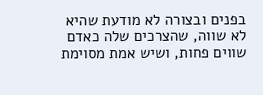בפנים ובצורה לא מודעת שהיא לא שווה, שהצרכים שלה כאדם שווים פחות, ושיש אמת מסוימת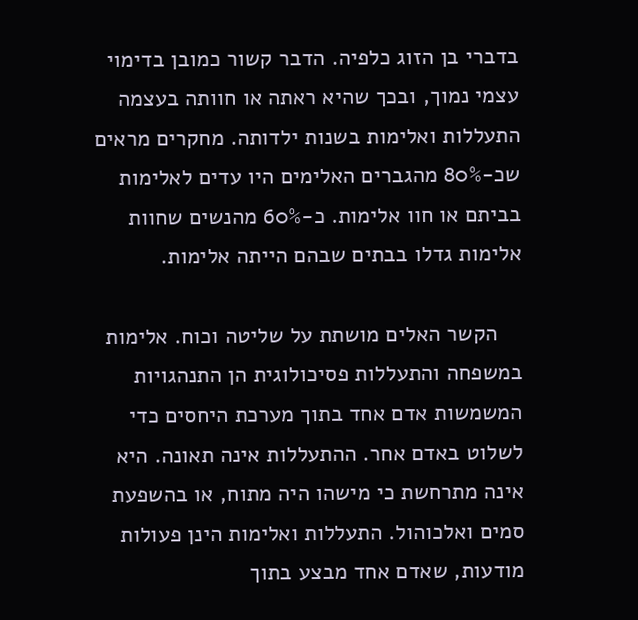בדברי בן הזוג כלפיה. הדבר קשור כמובן בדימוי עצמי נמוך, ובכך שהיא ראתה או חוותה בעצמה התעללות ואלימות בשנות ילדותה. מחקרים מראים שכ-80% מהגברים האלימים היו עדים לאלימות בביתם או חוו אלימות. כ-60% מהנשים שחוות אלימות גדלו בבתים שבהם הייתה אלימות.

    הקשר האלים מושתת על שליטה וכוח. אלימות במשפחה והתעללות פסיכולוגית הן התנהגויות המשמשות אדם אחד בתוך מערכת היחסים כדי לשלוט באדם אחר. ההתעללות אינה תאונה. היא אינה מתרחשת כי מישהו היה מתוח, או בהשפעת סמים ואלכוהול. התעללות ואלימות הינן פעולות מודעות, שאדם אחד מבצע בתוך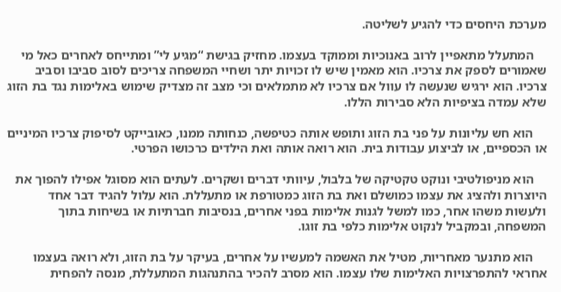מערכת היחסים כדי להגיע לשליטה.

    המתעלל מתאפיין לרוב באנוכיות וממוקד בעצמו. מחזיק בגישת “מגיע לי” ומתייחס לאחרים כאל מי שאמורים לספק את צרכיו. הוא מאמין שיש לו זכויות יתר ושחיי המשפחה צריכים לסוב סביבו וסביב צרכיו. הוא ירגיש שנעשה לו עוול אם צרכיו לא מתמלאים וכי מצב זה מצדיק שימוש באלימות נגד בת הזוג שלא עמדה בציפיות הלא סבירות הללו.

    הוא חש עליונות על פני בת הזוג ותופש אותה כטיפשה, כנחותה ממנו, כאובייקט לסיפוק צרכיו המיניים או הכספיים, או לביצוע עבודות בית. הוא רואה אותה ואת הילדים כרכושו הפרטי.

    הוא מניפולטיבי ונוקט טקטיקה של בלבול, עיוותי דברים ושקרים. לעתים הוא מסוגל אפילו להפוך את היוצרות ולהציג את עצמו כמושלם ואת בת הזוג כמטורפת או מתעללת. הוא עלול להגיד דבר אחד ולעשות משהו אחר, כמו למשל לגנות אלימות בפני אחרים, בנסיבות חברתיות או בשיחות בתוך המשפחה, ובמקביל לנקוט אלימות כלפי בת זוגו.

    הוא מתנער מאחריות, מטיל את האשמה למעשיו על אחרים, בעיקר על בת הזוג, ולא רואה בעצמו אחראי להתפרצויות האלימות שלו עצמו. הוא מסרב להכיר בהתנהגות המתעללת, מנסה להפחית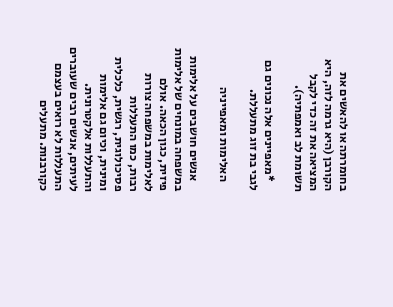בחומרתה או להאשים את הקורבן (היא גרמה לזה, היא המציאה את זה כדי לקבל תשומת לב ואמפתיה).

    *מאפיינים אלה נכונים גם לגבי בת זוג מתעללת.

    האלימות ומאפייניה

    אנשים חושבים על אלימות במשפחה במונחים של אלימות פיזית, כגון הכאה. אולם לאלימות במשפחה צורות רבות, כמו התעללות פסיכולוגית, רגשית, כלכלית ומינית, וכיום גם אלימות והתעללות אלקטרונית. לעיתים, אנשים רבים שעוברים התעללות לא רואים בעצמם כקורבנות. מתעלים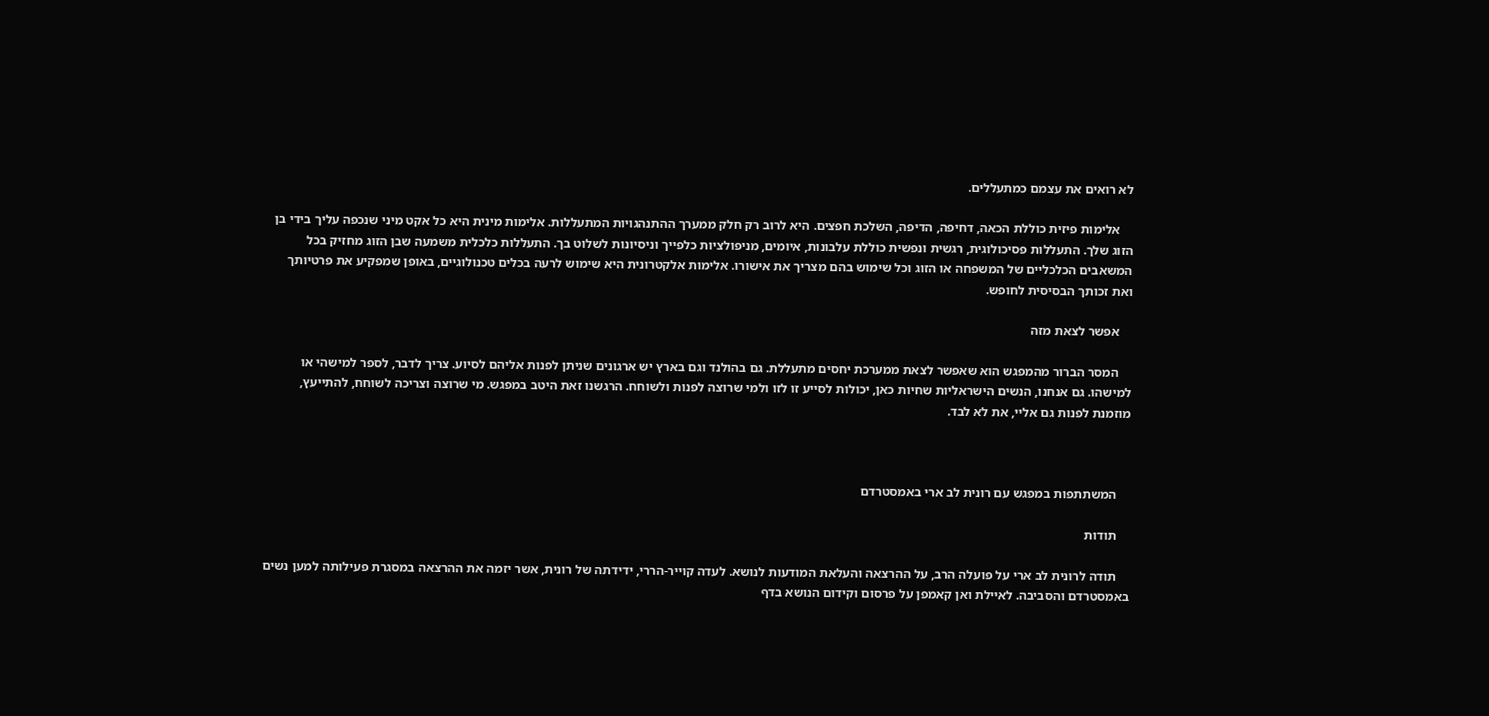לא רואים את עצמם כמתעללים.

    אלימות פיזית כוללת הכאה, דחיפה, הדיפה, השלכת חפצים. היא לרוב רק חלק ממערך ההתנהגויות המתעללות. אלימות מינית היא כל אקט מיני שנכפה עליך בידי בן הזוג שלך. התעללות פסיכולוגית, רגשית ונפשית כוללת עלבונות, איומים, מניפולציות כלפייך וניסיונות לשלוט בך. התעללות כלכלית משמעה שבן הזוג מחזיק בכל המשאבים הכלכליים של המשפחה או הזוג וכל שימוש בהם מצריך את אישורו. אלימות אלקטרונית היא שימוש לרעה בכלים טכנולוגיים, באופן שמפקיע את פרטיותך ואת זכותך הבסיסית לחופש.

    אפשר לצאת מזה

    המסר הברור מהמפגש הוא שאפשר לצאת ממערכת יחסים מתעללת. גם בהולנד וגם בארץ יש ארגונים שניתן לפנות אליהם לסיוע. צריך לדבר, לספר למישהי או למישהו. גם אנחנו, הנשים הישראליות שחיות כאן, יכולות לסייע זו לזו ולמי שרוצה לפנות ולשוחח. הרגשנו זאת היטב במפגש. מי שרוצה וצריכה לשוחח, להתייעץ, מוזמנת לפנות גם אליי, את לא לבד.



    המשתתפות במפגש עם רונית לב ארי באמסטרדם

    תודות

    תודה לרונית לב ארי על פועלה הרב, על ההרצאה והעלאת המודעות לנושא. לעדה קוייר-הררי, ידידתה של רונית, אשר יזמה את ההרצאה במסגרת פעילותה למען נשים באמסטרדם והסביבה. לאיילת ואן קאמפן על פרסום וקידום הנושא בדף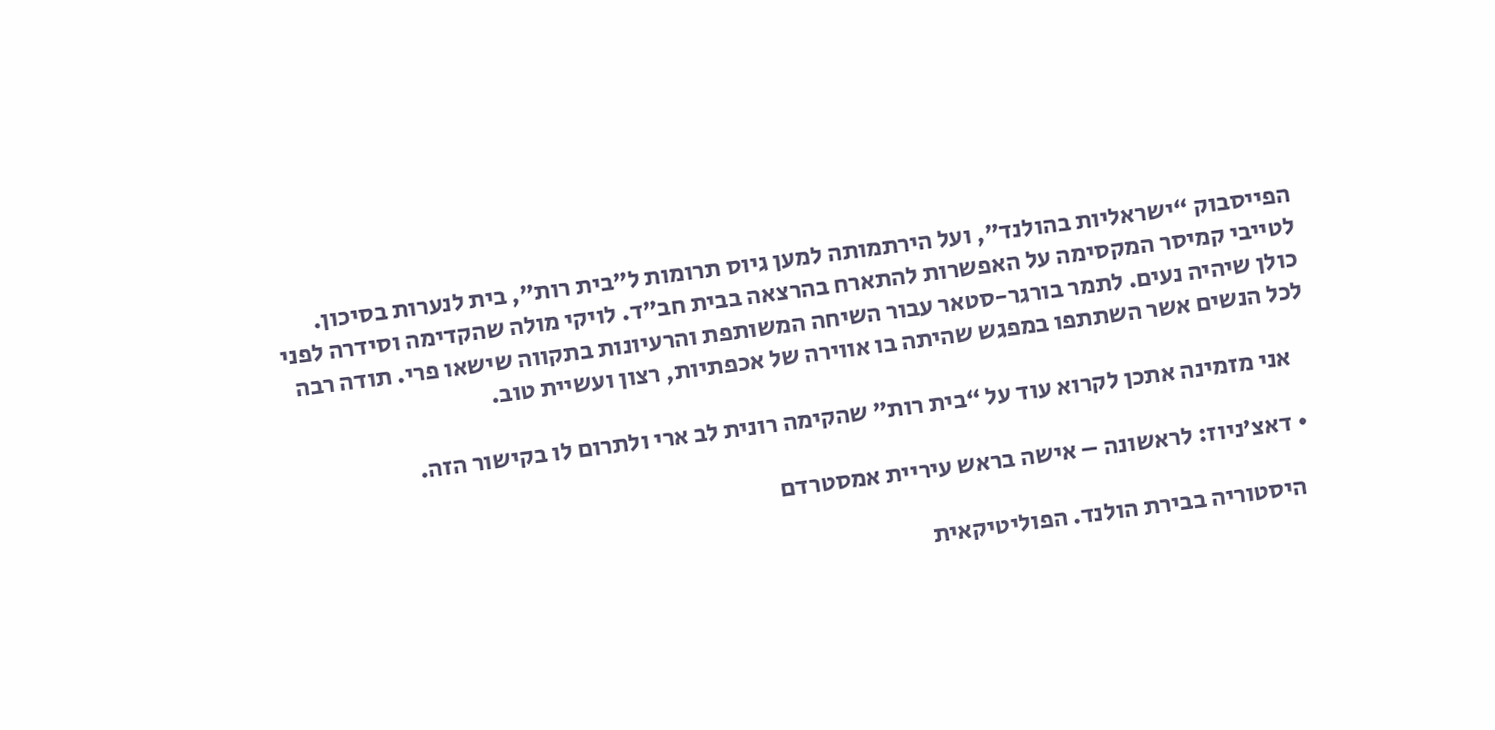הפייסבוק “ישראליות בהולנד”, ועל הירתמותה למען גיוס תרומות ל”בית רות”, בית לנערות בסיכון. לטייבי קמיסר המקסימה על האפשרות להתארח בהרצאה בבית חב”ד. לויקי מולה שהקדימה וסידרה לפני כולן שיהיה נעים. לתמר בורגר-סטאר עבור השיחה המשותפת והרעיונות בתקווה שישאו פרי. תודה רבה לכל הנשים אשר השתתפו במפגש שהיתה בו אווירה של אכפתיות, רצון ועשיית טוב.

    אני מזמינה אתכן לקרוא עוד על “בית רות” שהקימה רונית לב ארי ולתרום לו בקישור הזה.

  • דאצ’ניוז: לראשונה – אישה בראש עיריית אמסטרדם

    היסטוריה בבירת הולנד. הפוליטיקאית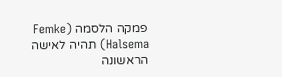פמקה הלסמה (Femke Halsema) תהיה לאישה הראשונה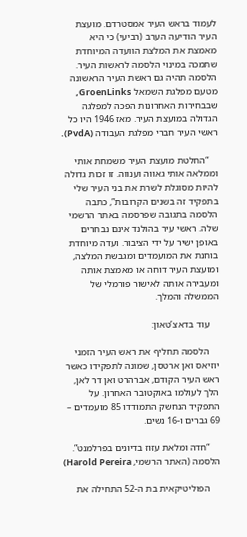לעמוד בראש העיר אמסטרדם. מועצת העיר הודיעה הערב (רביעי) כי היא מאמצת את המלצת הוועדה המיוחדת שתמכה במינוי הלסמה לראשות העיר. הלסמה תהיה גם ראשת העיר הראשונה מטעם מפלגת השמאל GroenLinks, שבבחירות האחרונות הפכה למפלגה הגדולה במועצת העיר. מאז 1946 היו כל ראשי העיר חברי מפלגת העבודה (PvdA).

    “החלטת מועצת העיר משמחת אותי וממלאה אותי גאווה וענווה. זו זכות גדולה להיות מסוגלת לשרת את בני העיר שלי בתפקיד זה בשנים הקרובות”, כתבה הלסמה בתגובה שפרסמה באתר הרשמי שלה. ראשי עיר בהולנד אינם נבחרים באופן ישיר על ידי הציבור. ועדה מיוחדת בוחנת את המועמדים ומגבשת המלצה, ומועצת העיר דוחה או מאמצת אותה ומעבירה אותה לאישור פורמלי של הממשלה והמלך.

    עוד בדאצ’טאון:

    הלסמה תחליף את ראש העיר הזמני יוזיאס ואן ארטסן, שמונה לתפקידו כאשר ראש העיר הקודם, אברהרט ואן דר לאן, הלך לעולמו באוקטובר האחרון. על התפקיד הנחשק התמודדו 85 מועמדים – 69 גברים ו-16 נשים.

    “חדה ומלאת עזוז בדיונים בפרלמנט”. הלסמה (האתר הרשמי, Harold Pereira)

    הפוליטיקאית בת ה-52 התחילה את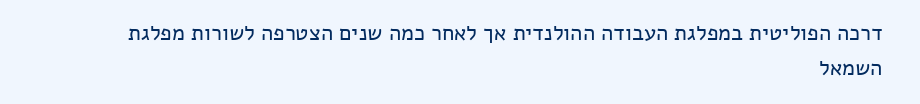דרכה הפוליטית במפלגת העבודה ההולנדית אך לאחר כמה שנים הצטרפה לשורות מפלגת השמאל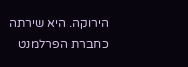הירוקה. היא שירתה כחברת הפרלמנט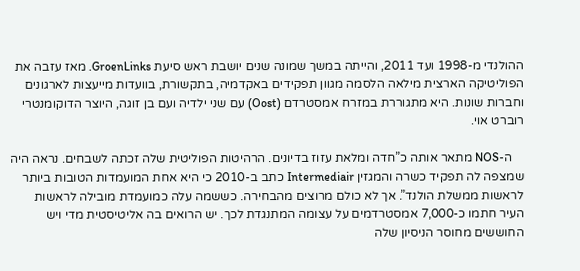ההולנדי מ-1998 ועד 2011, והייתה במשך שמונה שנים יושבת ראש סיעת GroenLinks. מאז עזבה את הפוליטיקה הארצית מילאה הלסמה מגוון תפקידים באקדמיה, בתקשורת, בוועדות מייעצות לארגונים וחברות שונות. היא מתגוררת במזרח אמסטרדם (Oost) עם שני ילדיה ועם בן זוגה, היוצר הדוקומנטרי רוברט אוי.

    ה-NOS מתאר אותה כ”חדה ומלאת עזוז בדיונים. הרהיטות הפוליטית שלה זכתה לשבחים. נראה היה שמצפה לה תפקיד כשרה והמגזין Intermediair כתב ב-2010 כי היא אחת המועמדות הטובות ביותר לראשות ממשלת הולנד”. אך לא כולם מרוצים מהבחירה. כששמה עלה כמועמדת מובילה לראשות העיר חתמו כ-7,000 אמסטרדמים על עצומה המתנגדת לכך. יש הרואים בה אליטיסטית מדי ויש החוששים מחוסר הניסיון שלה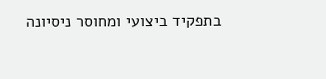בתפקיד ביצועי ומחוסר ניסיונה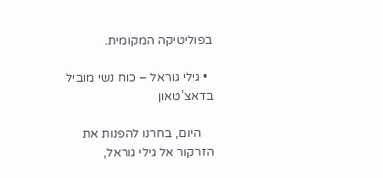בפוליטיקה המקומית.

  • גילי גוראל – כוח נשי מוביל בדאצ’טאון

    היום, בחרנו להפנות את הזרקור אל גילי גוראל,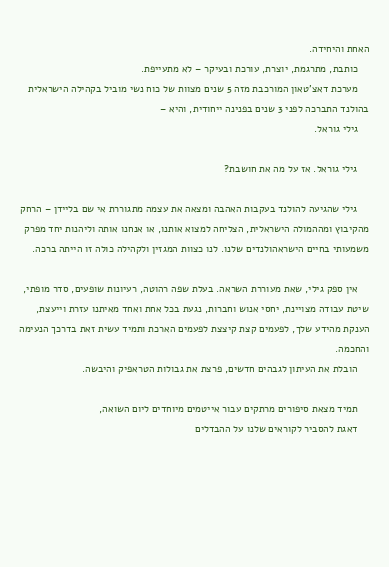האחת והיחידה.
    כותבת, מתרגמת, יוצרת, עורכת ובעיקר – לא מתעייפת.
    מערכת דאצ’טאון המורכבת מזה 5 שנים מצוות של כוח נשי מוביל בקהילה הישראלית בהולנד התברכה לפני 3 שנים בפנינה ייחודית, והיא –
    גילי גוראל.

    גילי גוראל. אז על מה את חושבת?

    גילי שהגיעה להולנד בעקבות האהבה ומצאה את עצמה מתגוררת אי שם בליידן – הרחק מהקיבוץ ומההמולה הישראלית, הצליחה למצוא אותנו, או אנחנו אותה וליהנות יחד מפרק משמעותי בחיים הישראהולנדים שלנו. לנו כצוות המגזין ולקהילה כולה זו הייתה ברכה.

    אין ספק גילי, שאת מעוררת השראה. בעלת שפה רהוטה, רעיונות שופעים, סדר מופתי, שיטת עבודה מצויינת, יחסי אנוש וחברות, נגעת בכל אחת ואחד מאיתנו עזרת וייעצת, הענקת מהידע שלך, לפעמים קצת קיצצת לפעמים הארכת ותמיד עשית זאת בדרכך הנעימה והחכמה.
    הובלת את העיתון לגבהים חדשים, פרצת את גבולות הטראפיק והיבשה.

    תמיד מצאת סיפורים מרתקים עבור אייטמים מיוחדים ליום השואה,
    דאגת להסביר לקוראים שלנו על ההבדלים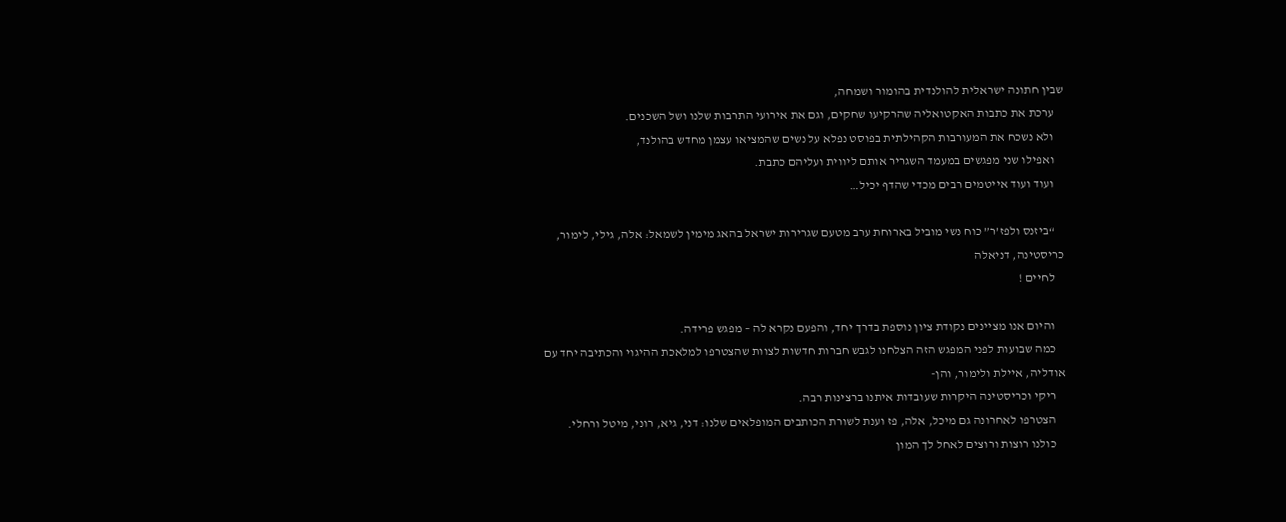שבין חתונה ישראלית להולנדית בהומור ושמחה,
    ערכת את כתבות האקטואליה שהרקיעו שחקים, וגם את אירועי התרבות שלנו ושל השכנים.
    ולא נשכח את המעורבות הקהילתית בפוסט נפלא על נשים שהמציאו עצמן מחדש בהולנד,
    ואפילו שני מפגשים במעמד השגריר אותם ליווית ועליהם כתבת.
    ועוד ועוד אייטמים רבים מכדי שהדף יכיל…

    “ביזנס ולפז’ר” כוח נשי מוביל בארוחת ערב מטעם שגרירות ישראל בהאג מימין לשמאל: אלה, גילי, לימור, כריסטינה, דניאלה
    לחיים !

    והיום אנו מציינים נקודת ציון נוספת בדרך יחד, והפעם נקרא לה – מפגש פרידה.
    כמה שבועות לפני המפגש הזה הצלחנו לגבש חברות חדשות לצוות שהצטרפו למלאכת ההיגוי והכתיבה יחד עם אודליה, איילת ולימור, והן-
    ריקי וכריסטינה היקרות שעובדות איתנו ברצינות רבה.
    הצטרפו לאחרונה גם מיכל, אלה, פז וענת לשורת הכותבים המופלאים שלנו: דני, גיא, רוני, מיטל ורחלי.
    כולנו רוצות ורוצים לאחל לך המון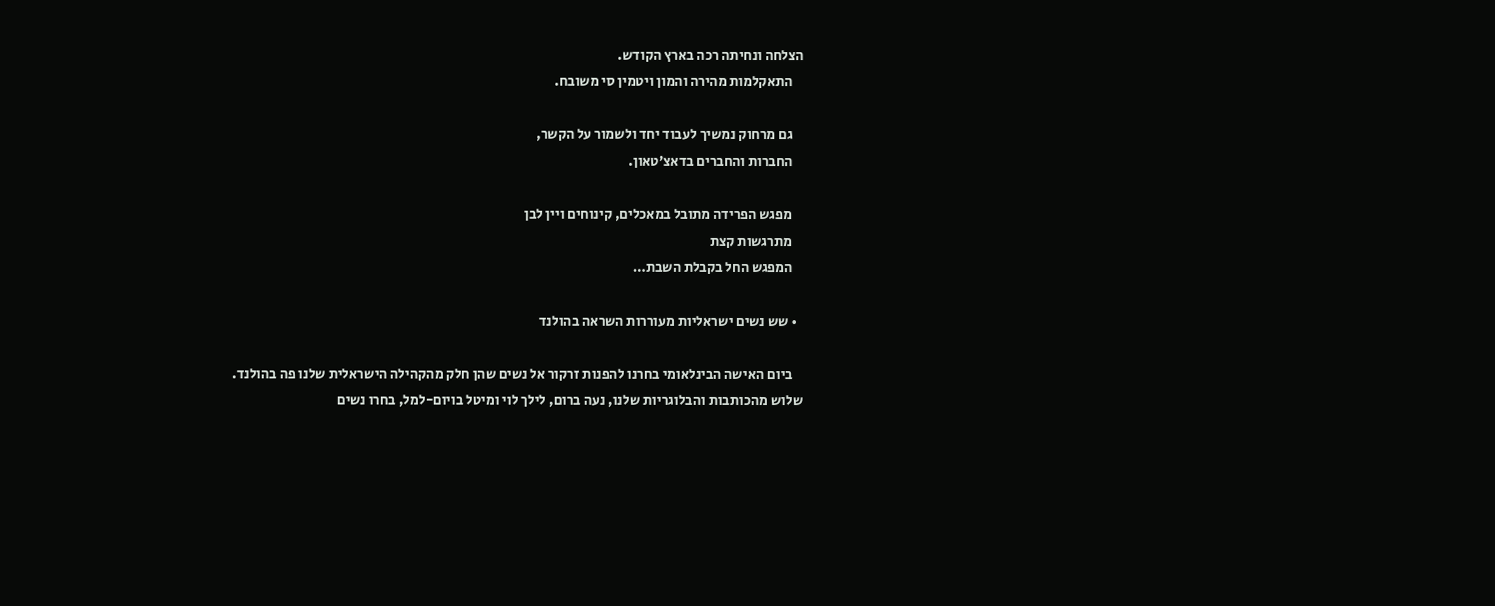הצלחה ונחיתה רכה בארץ הקודש.
    התאקלמות מהירה והמון ויטמין סי משובח.

    גם מרחוק נמשיך לעבוד יחד ולשמור על הקשר,
    החברות והחברים בדאצ’טאון.

    מפגש הפרידה מתובל במאכלים, קינוחים ויין לבן
    מתרגשות קצת
    המפגש החל בקבלת השבת…

  • שש נשים ישראליות מעוררות השראה בהולנד

    ביום האישה הבינלאומי בחרנו להפנות זרקור אל נשים שהן חלק מהקהילה הישראלית שלנו פה בהולנד. שלוש מהכותבות והבלוגריות שלנו, נעה ברום, לילך לוי ומיטל בויום-למל, בחרו נשים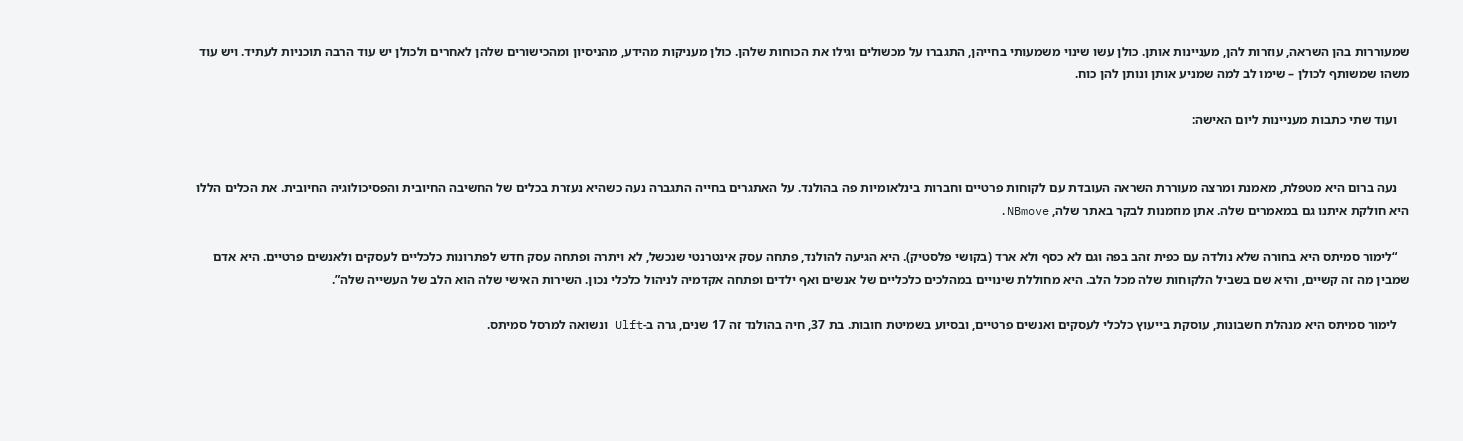שמעוררות בהן השראה, עוזרות להן, מעניינות אותן. כולן עשו שינוי משמעותי בחייהן, התגברו על מכשולים וגילו את הכוחות שלהן. כולן מעניקות מהידע, מהניסיון ומהכישורים שלהן לאחרים ולכולן יש עוד הרבה תוכניות לעתיד. ויש עוד משהו שמשותף לכולן – שימו לב למה שמניע אותן ונותן להן כוח.

    ועוד שתי כתבות מעניינות ליום האישה:


    נעה ברום היא מטפלת, מאמנת ומרצה מעוררת השראה העובדת עם לקוחות פרטיים וחברות בינלאומיות פה בהולנד. על האתגרים בחייה התגברה נעה כשהיא נעזרת בכלים של החשיבה החיובית והפסיכולוגיה החיובית. את הכלים הללו היא חולקת איתנו גם במאמרים שלה. אתן מוזמנות לבקר באתר שלה, NBmove.

    “לימור סמיתס היא בחורה שלא נולדה עם כפית זהב בפה וגם לא כסף ולא ארד (בקושי פלסטיק). היא הגיעה להולנד, פתחה עסק אינטרנטי שנכשל, לא ויתרה ופתחה עסק חדש לפתרונות כלכליים לעסקים ולאנשים פרטיים. היא אדם שמבין מה זה קשיים, והיא שם בשביל הלקוחות שלה מכל הלב. היא מחוללת שינויים במהלכים כלכליים של אנשים ואף ילדים ופתחה אקדמיה לניהול כלכלי נכון. השירות האישי שלה הוא הלב של העשייה שלה”.

    לימור סמיתס היא מנהלת חשבונות, עוסקת בייעוץ כלכלי לעסקים ואנשים פרטיים, ובסיוע בשמיטת חובות. בת 37, חיה בהולנד זה 17 שנים, גרה ב-Ulft ונשואה למרסל סמיתס.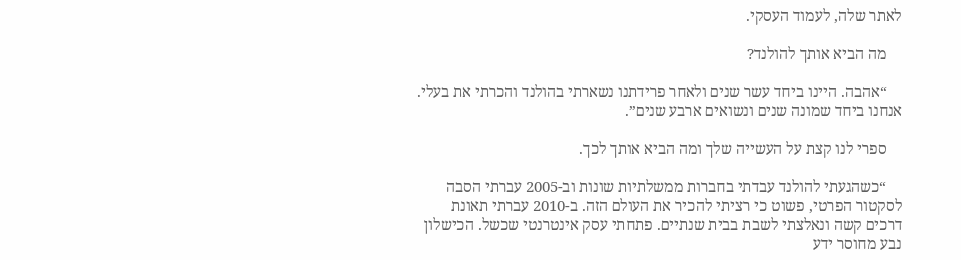לאתר שלה, לעמוד העסקי.

    מה הביא אותך להולנד?

    “אהבה. היינו ביחד עשר שנים ולאחר פרידתנו נשארתי בהולנד והכרתי את בעלי. אנחנו ביחד שמונה שנים ונשואים ארבע שנים”.

    ספרי לנו קצת על העשייה שלך ומה הביא אותך לכך.

    “כשהגעתי להולנד עבדתי בחברות ממשלתיות שונות וב-2005 עברתי הסבה לסקטור הפרטי, פשוט כי רציתי להכיר את העולם הזה. ב-2010 עברתי תאונת דרכים קשה ונאלצתי לשבת בבית שנתיים. פתחתי עסק אינטרנטי שכשל. הכישלון נבע מחוסר ידע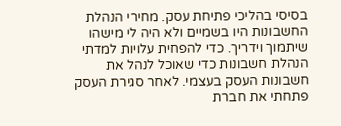בסיסי בהליכי פתיחת עסק. מחירי הנהלת החשבונות היו בשמיים ולא היה לי מישהו שיתמוך וידריך. כדי להפחית עלויות למדתי הנהלת חשבונות כדי שאוכל לנהל את חשבונות העסק בעצמי. לאחר סגירת העסק פתחתי את חברת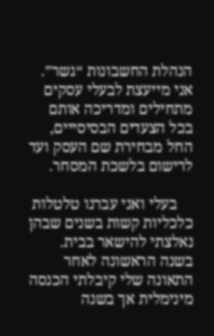הנהלת החשבונות “גשר”. אני מייעצת לבעלי עסקים מתחילים ומדריכה אותם בכל הצעדים הבסיסייים, החל מבחירת שם העסק ועד לרישום בלשכת המסחר.

    בעלי ואני עברנו טלטלות כלכליות קשות בשנים שבהן נאלצתי להישאר בבית. בשנה הראשונה לאחר התאונה שלי קיבלתי הכנסה מינימלית אך בשנה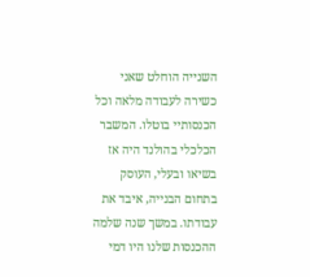השנייה הוחלט שאני כשירה לעבודה מלאה וכל הכנסותיי בוטלו. המשבר הכלכלי בהולנד היה אז בשיאו ובעלי, העוסק בתחום הבנייה, איבד את עבודתו. במשך שנה שלמה ההכנסות שלנו היו דמי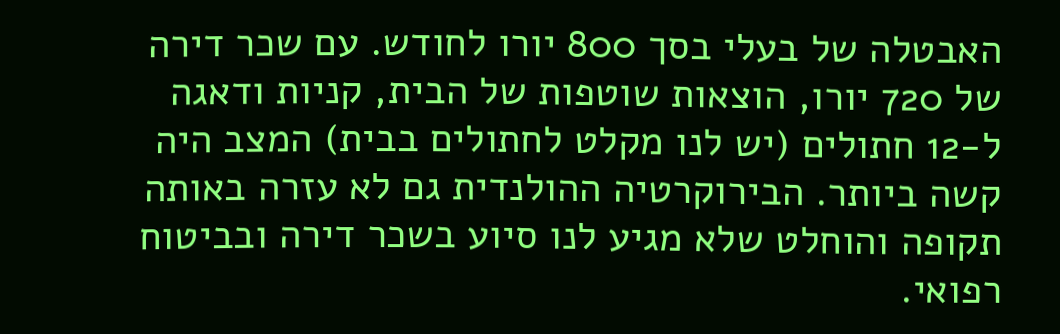האבטלה של בעלי בסך 800 יורו לחודש. עם שכר דירה של 720 יורו, הוצאות שוטפות של הבית, קניות ודאגה ל-12 חתולים (יש לנו מקלט לחתולים בבית) המצב היה קשה ביותר. הבירוקרטיה ההולנדית גם לא עזרה באותה תקופה והוחלט שלא מגיע לנו סיוע בשכר דירה ובביטוח רפואי.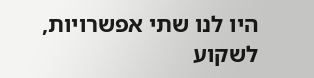היו לנו שתי אפשרויות, לשקוע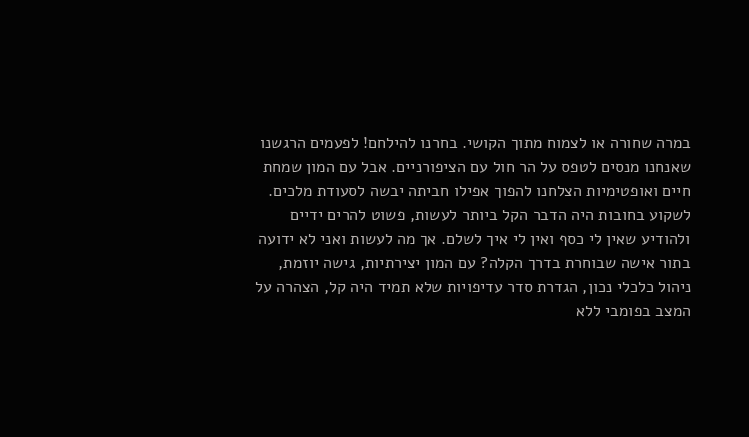במרה שחורה או לצמוח מתוך הקושי. בחרנו להילחם! לפעמים הרגשנו שאנחנו מנסים לטפס על הר חול עם הציפורניים. אבל עם המון שמחת חיים ואופטימיות הצלחנו להפוך אפילו חביתה יבשה לסעודת מלכים. לשקוע בחובות היה הדבר הקל ביותר לעשות, פשוט להרים ידיים ולהודיע שאין לי כסף ואין לי איך לשלם. אך מה לעשות ואני לא ידועה בתור אישה שבוחרת בדרך הקלה? עם המון יצירתיות, גישה יוזמת, ניהול כלכלי נכון, הגדרת סדר עדיפויות שלא תמיד היה קל, הצהרה על המצב בפומבי ללא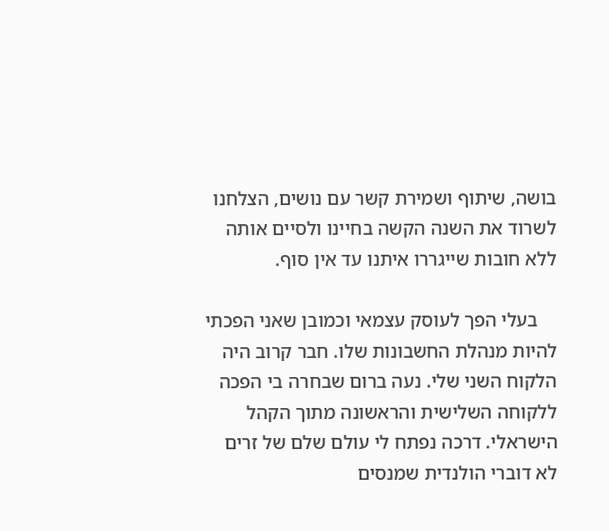בושה, שיתוף ושמירת קשר עם נושים, הצלחנו לשרוד את השנה הקשה בחיינו ולסיים אותה ללא חובות שייגררו איתנו עד אין סוף.

    בעלי הפך לעוסק עצמאי וכמובן שאני הפכתי להיות מנהלת החשבונות שלו. חבר קרוב היה הלקוח השני שלי. נעה ברום שבחרה בי הפכה ללקוחה השלישית והראשונה מתוך הקהל הישראלי. דרכה נפתח לי עולם שלם של זרים לא דוברי הולנדית שמנסים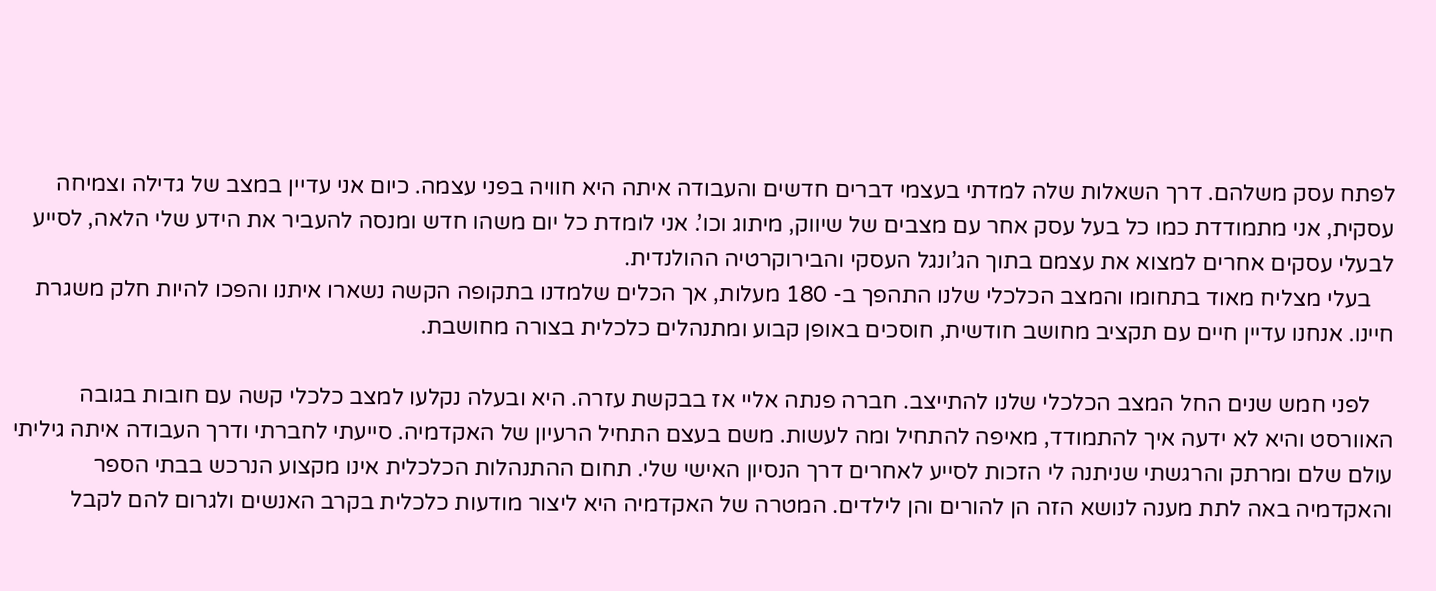לפתח עסק משלהם. דרך השאלות שלה למדתי בעצמי דברים חדשים והעבודה איתה היא חוויה בפני עצמה. כיום אני עדיין במצב של גדילה וצמיחה עסקית, אני מתמודדת כמו כל בעל עסק אחר עם מצבים של שיווק, מיתוג וכו’. אני לומדת כל יום משהו חדש ומנסה להעביר את הידע שלי הלאה, לסייע לבעלי עסקים אחרים למצוא את עצמם בתוך הג’ונגל העסקי והבירוקרטיה ההולנדית.
    בעלי מצליח מאוד בתחומו והמצב הכלכלי שלנו התהפך ב- 180 מעלות, אך הכלים שלמדנו בתקופה הקשה נשארו איתנו והפכו להיות חלק משגרת חיינו. אנחנו עדיין חיים עם תקציב מחושב חודשית, חוסכים באופן קבוע ומתנהלים כלכלית בצורה מחושבת.

    לפני חמש שנים החל המצב הכלכלי שלנו להתייצב. חברה פנתה אליי אז בבקשת עזרה. היא ובעלה נקלעו למצב כלכלי קשה עם חובות בגובה האוורסט והיא לא ידעה איך להתמודד, מאיפה להתחיל ומה לעשות. משם בעצם התחיל הרעיון של האקדמיה. סייעתי לחברתי ודרך העבודה איתה גיליתי עולם שלם ומרתק והרגשתי שניתנה לי הזכות לסייע לאחרים דרך הנסיון האישי שלי. תחום ההתנהלות הכלכלית אינו מקצוע הנרכש בבתי הספר והאקדמיה באה לתת מענה לנושא הזה הן להורים והן לילדים. המטרה של האקדמיה היא ליצור מודעות כלכלית בקרב האנשים ולגרום להם לקבל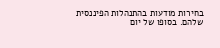בחירות מודעות בהתנהלות הפיננסית שלהם. בסופו של יום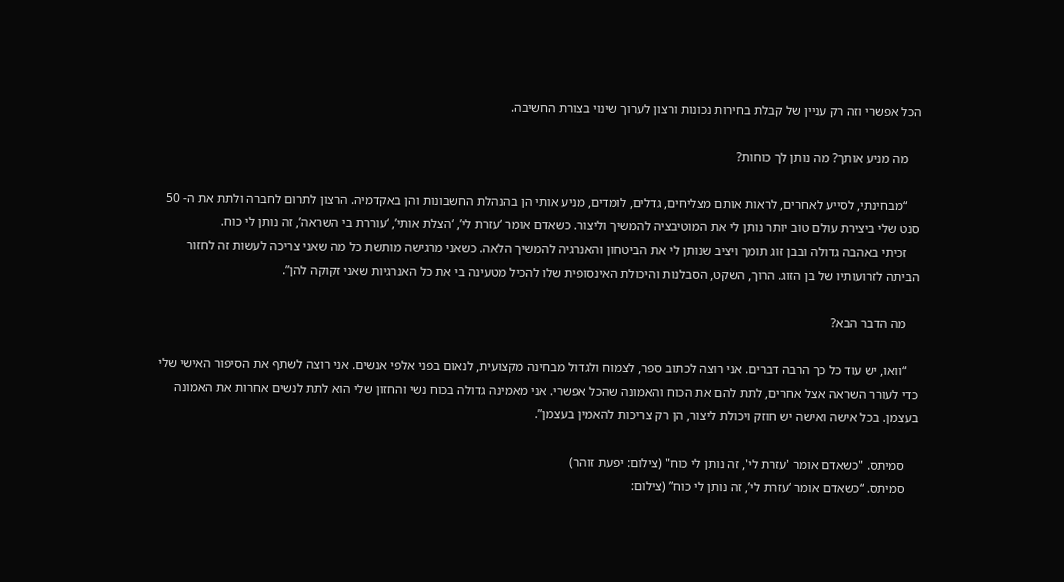הכל אפשרי וזה רק עניין של קבלת בחירות נכונות ורצון לערוך שינוי בצורת החשיבה.

    מה מניע אותך? מה נותן לך כוחות?

    “מבחינתי, לסייע לאחרים, לראות אותם מצליחים, גדלים, לומדים, מניע אותי הן בהנהלת החשבונות והן באקדמיה. הרצון לתרום לחברה ולתת את ה- 50 סנט שלי ביצירת עולם טוב יותר נותן לי את המוטיבציה להמשיך וליצור. כשאדם אומר ‘עזרת לי’, ‘הצלת אותי’, ‘עוררת בי השראה’, זה נותן לי כוח.
    זכיתי באהבה גדולה ובבן זוג תומך ויציב שנותן לי את הביטחון והאנרגיה להמשיך הלאה. כשאני מרגישה מותשת כל מה שאני צריכה לעשות זה לחזור הביתה לזרועותיו של בן הזוג. הרוך, השקט, הסבלנות והיכולת האינסופית שלו להכיל מטעינה בי את כל האנרגיות שאני זקוקה להן”.

    מה הדבר הבא?

    “וואו, יש עוד כל כך הרבה דברים. אני רוצה לכתוב ספר, לצמוח ולגדול מבחינה מקצועית, לנאום בפני אלפי אנשים. אני רוצה לשתף את הסיפור האישי שלי כדי לעורר השראה אצל אחרים, לתת להם את הכוח והאמונה שהכל אפשרי. אני מאמינה גדולה בכוח נשי והחזון שלי הוא לתת לנשים אחרות את האמונה בעצמן. בכל אישה ואישה יש חוזק ויכולת ליצור, הן רק צריכות להאמין בעצמן”.

    סמיתס. "כשאדם אומר 'עזרת לי', זה נותן לי כוח" (צילום: יפעת זוהר)
    סמיתס. “כשאדם אומר ‘עזרת לי’, זה נותן לי כוח” (צילום: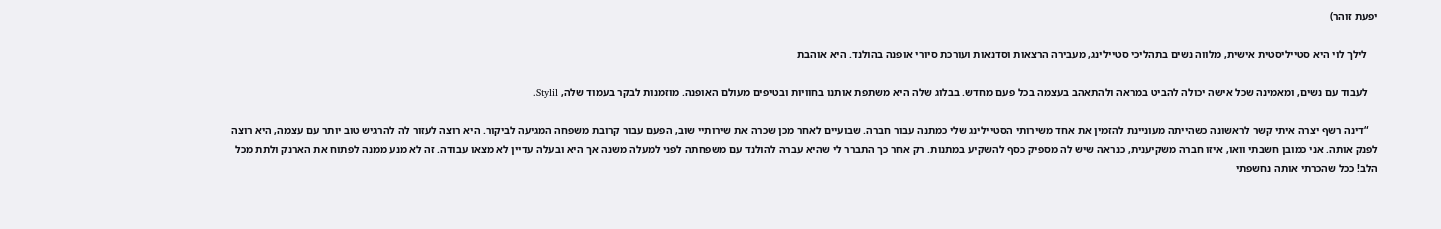יפעת זוהר)

    לילך לוי היא סטייליסטית אישית, מלווה נשים בתהליכי סטיילינג, מעבירה הרצאות וסדנאות ועורכת סיורי אופנה בהולנד. היא אוהבת

    לעבוד עם נשים, ומאמינה שכל אישה יכולה להביט במראה ולהתאהב בעצמה בכל פעם מחדש. בבלוג שלה היא משתפת אותנו בחוויות ובטיפים מעולם האופנה. מוזמנות לבקר בעמוד שלה, Stylil.

    “דינה רשף יצרה איתי קשר לראשונה כשהייתה מעוניינת להזמין את אחד משירותי הסטיילינג שלי כמתנה עבור חברה. שבועיים לאחר מכן שכרה את שירותיי שוב, הפעם עבור קרובת משפחה המגיעה לביקור. היא רוצה לעזור לה להרגיש טוב יותר עם עצמה, היא רוצה לפנק אותה. אני כמובן חשבתי וואו, איזו חברה משקיענית, כנראה שיש לה מספיק כסף להשקיע במתנות. רק אחר כך התברר לי שהיא עברה להולנד עם משפחתה לפני למעלה משנה אך היא ובעלה עדיין לא מצאו עבודה. זה לא מנע ממנה לפתוח את הארנק ולתת מכל הלב! ככל שהכרתי אותה נחשפתי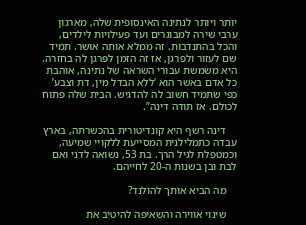יותר ויותר לנתינה האינסופית שלה, מארגון ערבי שירה למבוגרים ועד פעילויות לילדים, והכל בהתנדבות. זה ממלא אותה אושר. תמיד שם לעזור ולפרגן, אז זה הזמן לפרגן לה בחזרה. היא משמשת עבורי השראה של נתינה, אוהבת כל אדם באשר הוא ‘ללא הבדל מין, דת וצבע’ כפי שתמיד חשוב לה להדגיש. הבית שלה פתוח לכולם. אז תודה דינה”.

    דינה רשף היא קונדיטורית בהכשרתה, בארץ עבדה כתמלילנית המסייעת ללקויי שמיעה, וכמטפלת לגיל הרך. בת 53, נשואה לדני ואם לבת ובן בשנות ה-20 לחייהם.

    מה הביא אותך להולנד?

    שינוי אווירה והשאיפה להיטיב את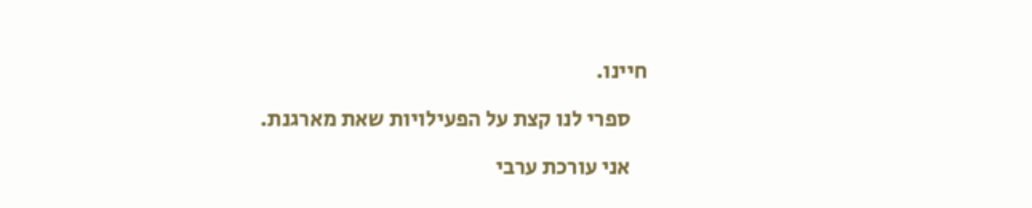חיינו.

    ספרי לנו קצת על הפעילויות שאת מארגנת.

    אני עורכת ערבי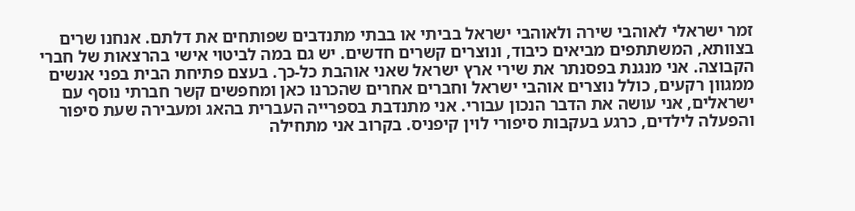זמר ישראלי לאוהבי שירה ולאוהבי ישראל בביתי או בבתי מתנדבים שפותחים את דלתם. אנחנו שרים בצוותא, המשתתפים מביאים כיבוד, ונוצרים קשרים חדשים. יש גם במה לביטוי אישי בהרצאות של חברי הקבוצה. אני מנגנת בפסנתר את שירי ארץ ישראל שאני אוהבת כל-כך. בעצם פתיחת הבית בפני אנשים ממגוון רקעים, כולל נוצרים אוהבי ישראל וחברים אחרים שהכרנו כאן ומחפשים קשר חברתי נוסף עם ישראלים, אני עושה את הדבר הנכון עבורי. אני מתנדבת בספרייה העברית בהאג ומעבירה שעת סיפור והפעלה לילדים, כרגע בעקבות סיפורי לוין קיפניס. בקרוב אני מתחילה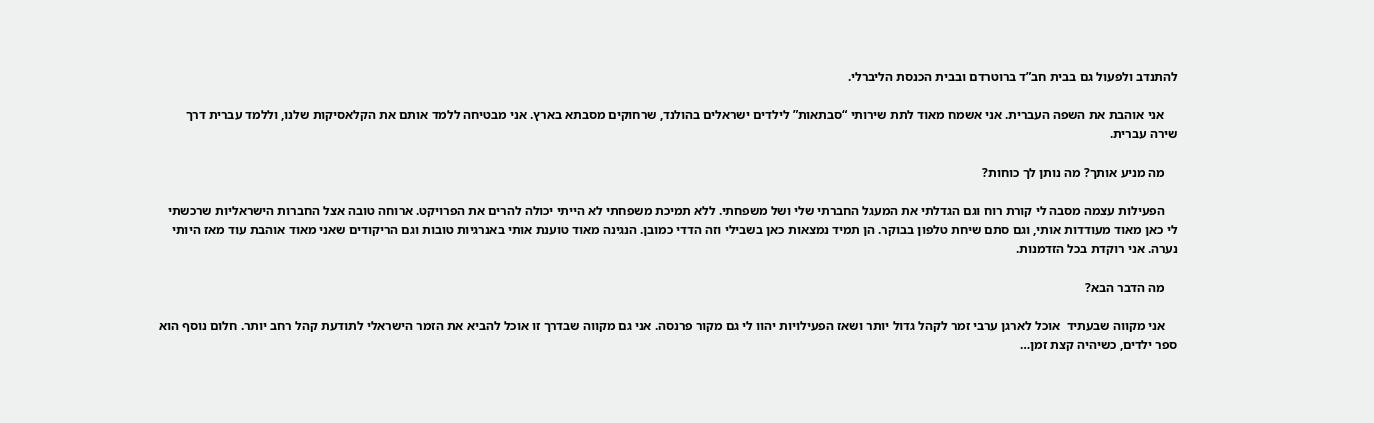להתנדב ולפעול גם בבית חב”ד ברוטרדם ובבית הכנסת הליברלי.

    אני אוהבת את השפה העברית. אני אשמח מאוד לתת שירותי “סבתאות” לילדים ישראלים בהולנד, שרחוקים מסבתא בארץ. אני מבטיחה ללמד אותם את הקלאסיקות שלנו, וללמד עברית דרך שירה עברית.

    מה מניע אותך? מה נותן לך כוחות?

    הפעילות עצמה מסבה לי קורת רוח וגם הגדלתי את המעגל החברתי שלי ושל משפחתי. ללא תמיכת משפחתי לא הייתי יכולה להרים את הפרויקט. ארוחה טובה אצל החברות הישראליות שרכשתי לי כאן מאוד מעודדות אותי, וגם סתם שיחת טלפון בבוקר. הן תמיד נמצאות כאן בשבילי וזה הדדי כמובן. הנגינה מאוד טוענת אותי באנרגיות טובות וגם הריקודים שאני מאוד אוהבת עוד מאז היותי נערה. אני רוקדת בכל הזדמנות.

    מה הדבר הבא?

    אני מקווה שבעתיד  אוכל לארגן ערבי זמר לקהל גדול יותר ושאז הפעילויות יהוו לי גם מקור פרנסה. אני גם מקווה שבדרך זו אוכל להביא את הזמר הישראלי לתודעת קהל רחב יותר. חלום נוסף הוא ספר ילדים, כשיהיה קצת זמן…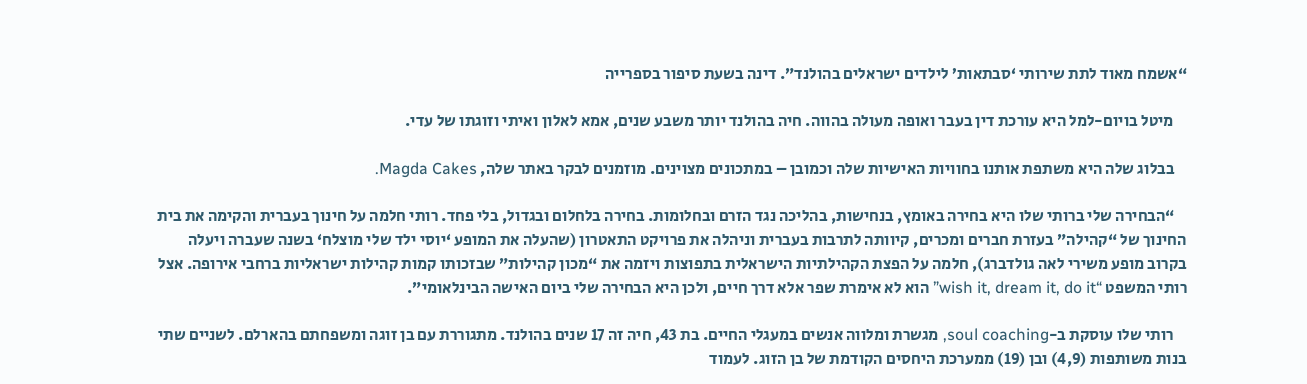“אשמח מאוד לתת שירותי ‘סבתאות’ לילדים ישראלים בהולנד”. דינה בשעת סיפור בספרייה

    מיטל בויום-למל היא עורכת דין בעבר ואופה מעולה בהווה. חיה בהולנד יותר משבע שנים, אמא לאלון ואיתי וזוגתו של עדי.

    בבלוג שלה היא משתפת אותנו בחוויות האישיות שלה וכמובן – במתכונים מצוינים. מוזמנים לבקר באתר שלה, Magda Cakes.

    “הבחירה שלי ברותי שלו היא בחירה באומץ, בנחישות, בהליכה נגד הזרם ובחלומות. בחירה בלחלום ובגדול, בלי פחד. רותי חלמה על חינוך בעברית והקימה את בית החינוך של “קהילה” בעזרת חברים ומכרים, קיוותה לתרבות בעברית וניהלה את פרויקט התאטרון (שהעלה את המופע ‘יוסי ילד שלי מוצלח‘ בשנה שעברה ויעלה בקרוב מופע משירי לאה גולדברג), חלמה על הפצת הקהילתיות הישראלית בתפוצות ויזמה את “מכון קהילות” שבזכותו קמות קהילות ישראליות ברחבי אירופה. אצל רותי המשפט “wish it, dream it, do it” הוא לא אימרת שפר אלא דרך חיים, ולכן היא הבחירה שלי ביום האישה הבינלאומי”.

    רותי שלו עוסקת ב-soul coaching, מגשרת ומלווה אנשים במעגלי החיים. בת 43, חיה זה 17 שנים בהולנד. מתגוררת עם בן זוגה ומשפחתם בהארלם. לשניים שתי בנות משותפות (4,9) ובן (19) ממערכת היחסים הקודמת של בן הזוג. לעמוד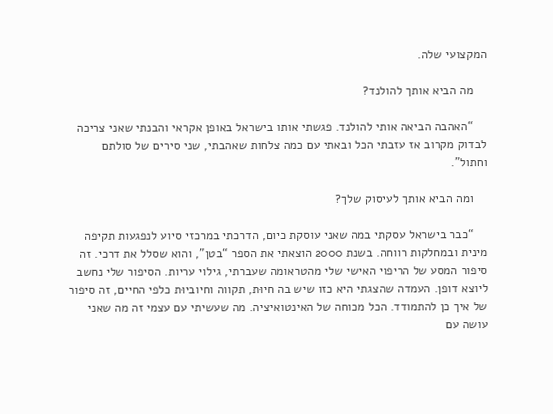המקצועי שלה.

    מה הביא אותך להולנד?

    “האהבה הביאה אותי להולנד. פגשתי אותו בישראל באופן אקראי והבנתי שאני צריכה לבדוק מקרוב אז עזבתי הכל ובאתי עם כמה צלחות שאהבתי, שני סירים של סולתם וחתול”.

    ומה הביא אותך לעיסוק שלך?

    “כבר בישראל עסקתי במה שאני עוסקת כיום, הדרכתי במרכזי סיוע לנפגעות תקיפה מינית ובמחלקות רווחה. בשנת 2000 הוצאתי את הספר “בטן”, והוא שסלל את דרכי. זה סיפור המסע של הריפוי האישי שלי מהטראומה שעברתי, גילוי עריות. הסיפור שלי נחשב ליוצא דופן. העמדה שהצגתי היא כזו שיש בה חיוּת, תקווה וחיוביוּת כלפי החיים, זה סיפור של איך כן להתמודד. הכל מכוחה של האינטואיציה. מה שעשיתי עם עצמי זה מה שאני עושה עם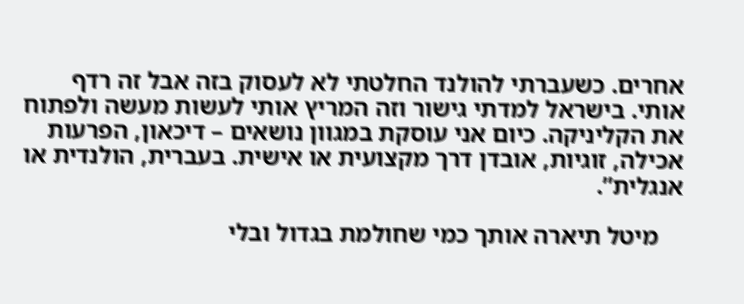אחרים. כשעברתי להולנד החלטתי לא לעסוק בזה אבל זה רדף אותי. בישראל למדתי גישור וזה המריץ אותי לעשות מעשה ולפתוח את הקליניקה. כיום אני עוסקת במגוון נושאים – דיכאון, הפרעות אכילה, זוגיות, אובדן דרך מקצועית או אישית. בעברית, הולנדית או אנגלית”.

    מיטל תיארה אותך כמי שחולמת בגדול ובלי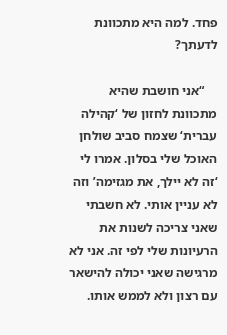פחד. למה היא מתכוונת לדעתך?

    “אני חושבת שהיא מתכוונת לחזון של ‘קהילה עברית‘ שצמח סביב שולחן האוכל שלי בסלון. אמרו לי ‘זה לא יילך, את מגזימה’ וזה לא עניין אותי. לא חשבתי שאני צריכה לשנות את הרעיונות שלי לפי זה. אני לא מרגישה שאני יכולה להישאר עם רצון ולא לממש אותו.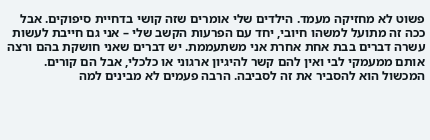פשוט לא מחזיקה מעמד. הילדים שלי אומרים שזה קושי בדחיית סיפוקים. אבל ככה זה מתועל למשהו חיובי, יחד עם הפרעות הקשב שלי – אני גם חייבת לעשות עשרה דברים בבת אחת אחרת אני משתעממת. יש דברים שאני חושקת בהם ורצה אותם ממעמקי לבי ואין להם קשר להיגיון ארגוני או כלכלי, אבל הם קורים. המכשול הוא להסביר את זה לסביבה. הרבה פעמים לא מבינים למה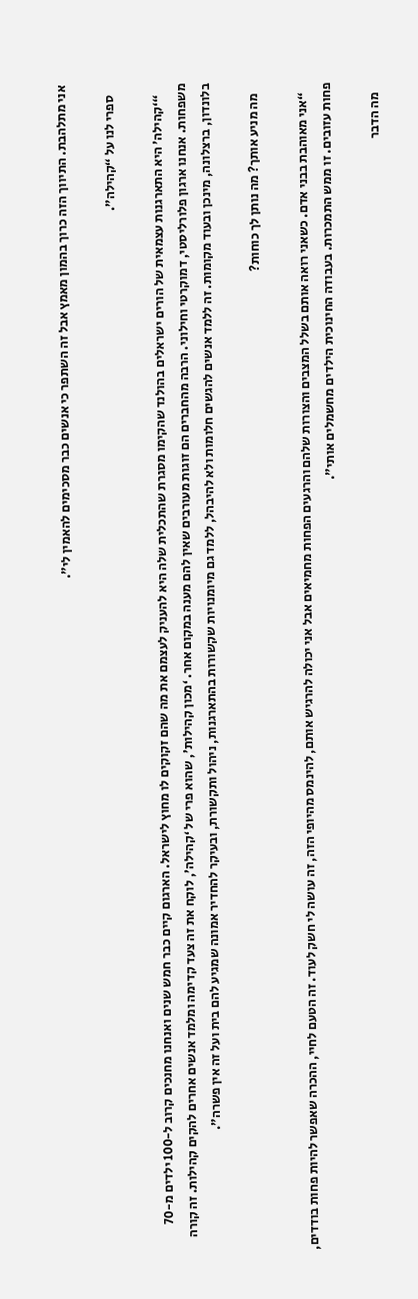אני מתלהבת. התיווך הזה כרוך בהמון מאמץ אבל זה השתפר כי אנשים כבר מסכימים להאמין לי”.

    ספרי לנו על “קהילה”.

    “‘קהילה’ היא התארגנות עצמאית של הורים ישראלים בהולנד שהקימו מסגרת שהתכלית שלה היא להעניק לעצמם את מה שהם זקוקים לו מחוץ לישראל. הארגום קיים כבר חמש שנים ואנחנו מחנכים קרוב ל-100 ילדים מ-70 משפחות. אנחנו ארגון פלורליסטי, דמוקרטי וחילוני. הרבה מהחברים הם זוגות מעורבים שאין להם מענה במקום אחר. ‘מכון קהילות’, שהוא פרי של ‘קהילה’, לוקח את זה צעד קדימה ומלמד אנשים אחרים להקים קהילות. זה קורה בלונדון, ברצלונה, מינכן ובעוד מקומות. זה ללמד אנשים להגשים חלומות ולא להיבהל, ללמד גם מיומנויות שקשורות בהתארגנות, ניהול ותקשורת, ובעיקר להחדיר אמונה שמגיע להם בית ועל זה אין פשרה”.

    מה מניע אותך? מה נותן לך כוחות?

    “אני מאוהבת בבני אדם. כשאני רואה אותם בשלל המצבים והצורות שלהם והרגעים הפחות מחמיאים אבל אני יכולה להרגיש אותם, להינמס מהיופי הזה, זה עושה לי חשק לעוד. זה הטעם לחיי, ההכרה שאפשר להיות פחות בודדים, פחות עזובים. זו ממש התמכרות. בעבודה החינוכית הילדים מחשמלים אותי”.

    מה הדבר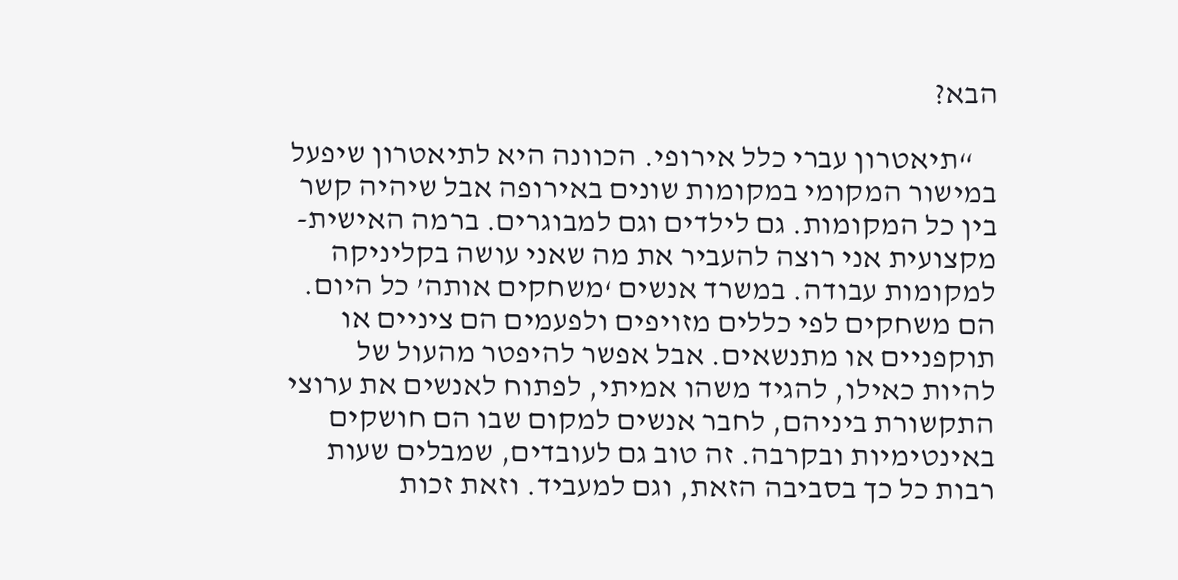הבא?

    “תיאטרון עברי כלל אירופי. הכוונה היא לתיאטרון שיפעל במישור המקומי במקומות שונים באירופה אבל שיהיה קשר בין כל המקומות. גם לילדים וגם למבוגרים. ברמה האישית-מקצועית אני רוצה להעביר את מה שאני עושה בקליניקה למקומות עבודה. במשרד אנשים ‘משחקים אותה’ כל היום. הם משחקים לפי כללים מזויפים ולפעמים הם ציניים או תוקפניים או מתנשאים. אבל אפשר להיפטר מהעול של להיות כאילו, להגיד משהו אמיתי, לפתוח לאנשים את ערוצי התקשורת ביניהם, לחבר אנשים למקום שבו הם חושקים באינטימיות ובקרבה. זה טוב גם לעובדים, שמבלים שעות רבות כל כך בסביבה הזאת, וגם למעביד. וזאת זכות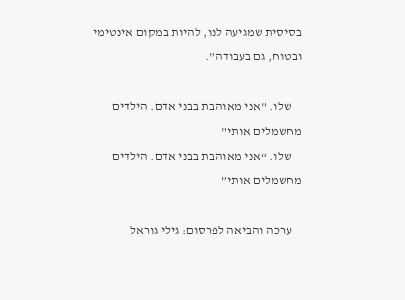בסיסית שמגיעה לנו, להיות במקום אינטימי ובטוח, גם בעבודה”.

    שלו. "אני מאוהבת בבני אדם. הילדים מחשמלים אותי"
    שלו. “אני מאוהבת בבני אדם. הילדים מחשמלים אותי”

    ערכה והביאה לפרסום: גילי גוראל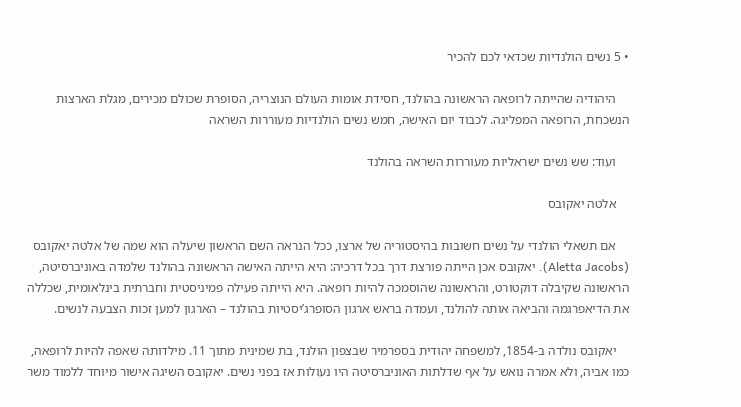• 5 נשים הולנדיות שכדאי לכם להכיר

    היהודיה שהייתה לרופאה הראשונה בהולנד, חסידת אומות העולם הנוצריה, הסופרת שכולם מכירים, מגלת הארצות הנשכחת, הרופאה המפליגה. לכבוד יום האישה, חמש נשים הולנדיות מעוררות השראה

    ועוד: שש נשים ישראליות מעוררות השראה בהולנד

    אלטה יאקובס

    אם תשאלי הולנדי על נשים חשובות בהיסטוריה של ארצו, ככל הנראה השם הראשון שיעלה הוא שמה של אלטה יאקובס (Aletta Jacobs). יאקובס אכן הייתה פורצת דרך בכל דרכיה: היא הייתה האישה הראשונה בהולנד שלמדה באוניברסיטה, הראשונה שקיבלה דוקטורט, והראשונה שהוסמכה להיות רופאה. היא הייתה פעילה פמיניסטית וחברתית בינלאומית, שכללה את הדיאפרגמה והביאה אותה להולנד, ועמדה בראש ארגון הסופרג’יסטיות בהולנד – הארגון למען זכות הצבעה לנשים.

    יאקובס נולדה ב-1854, למשפחה יהודית בספרמיר שבצפון הולנד, בת שמינית מתוך 11. מילדותה שאפה להיות לרופאה, כמו אביה, ולא אמרה נואש על אף שדלתות האוניברסיטה היו נעולות אז בפני נשים. יאקובס השיגה אישור מיוחד ללמוד משר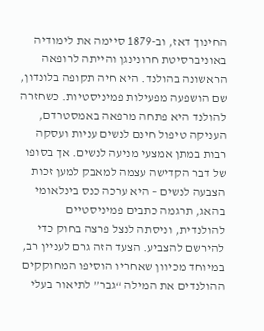החינוך דאז, וב-1879 סיימה את לימודיה באוניברסיטת חרונינגן והייתה לרופאה הראשונה בהולנד. היא חיה תקופה בלונדון, שם הושפעה מפעילות פמיניסטיות. כשחזרה להולנד היא פתחה מרפאה באמסטרדם, העניקה טיפול חינם לנשים עניות ועסקה רבות במתן אמצעי מניעה לנשים. אך בסופו של דבר הקדישה עצמה למאבק למען זכות הצבעה לנשים – היא ערכה כנס בינלאומי בהאג, תרגמה כתבים פמיניסטיים להולנדית, וניסתה לנצל פרצה בחוק כדי להירשם להצביע. הצעד הזה גרם לעניין רב, במיוחד מכיוון שאחריו הוסיפו המחוקקים ההולנדים את המילה “גבר” לתיאור בעלי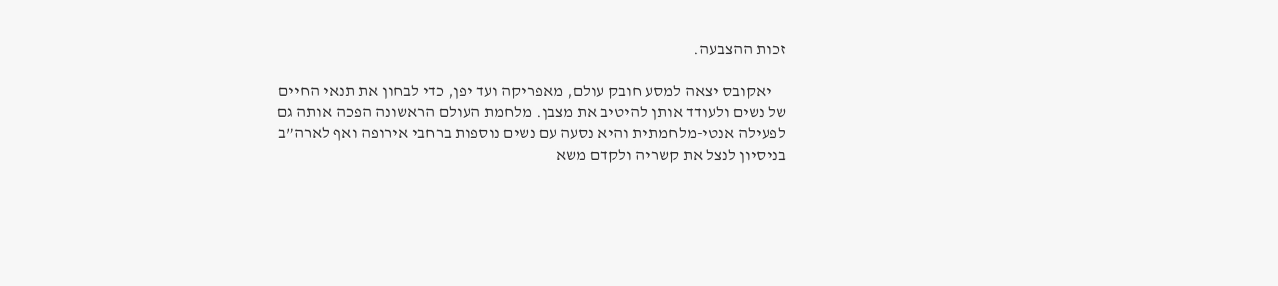זכות ההצבעה.

    יאקובס יצאה למסע חובק עולם, מאפריקה ועד יפן, כדי לבחון את תנאי החיים של נשים ולעודד אותן להיטיב את מצבן. מלחמת העולם הראשונה הפכה אותה גם לפעילה אנטי-מלחמתית והיא נסעה עם נשים נוספות ברחבי אירופה ואף לארה”ב בניסיון לנצל את קשריה ולקדם משא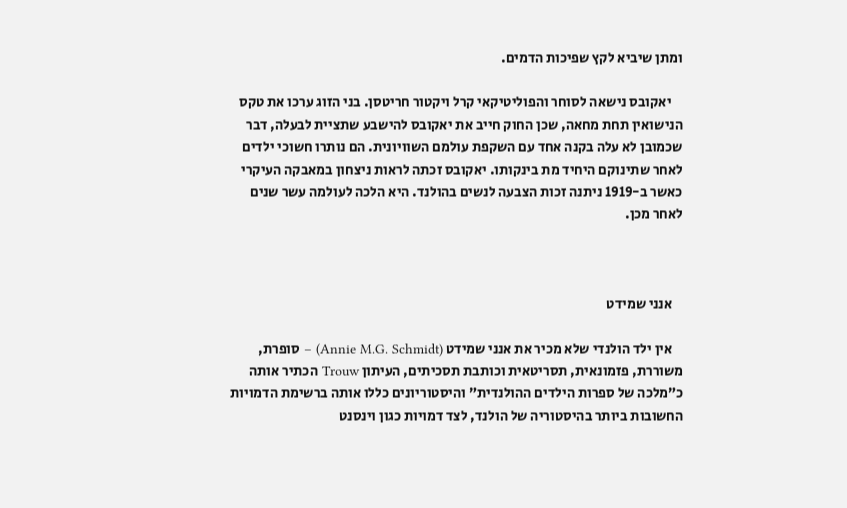ומתן שיביא לקץ שפיכות הדמים.

    יאקובס נישאה לסוחר והפוליטיקאי קרל ויקטור חריטסן. בני הזוג ערכו את טקס הנישואין תחת מחאה, שכן החוק חייב את יאקובס להישבע שתציית לבעלה, דבר שכמובן לא עלה בקנה אחד עם השקפת עולמם השוויונית. הם נותרו חשוכי ילדים לאחר שתינוקם היחיד מת בינקותו. יאקובס זכתה לראות ניצחון במאבקה העיקרי כאשר ב-1919 ניתנה זכות הצבעה לנשים בהולנד. היא הלכה לעולמה עשר שנים לאחר מכן.



    אנני שמידט

    אין ילד הולנדי שלא מכיר את אנני שמידט (Annie M.G. Schmidt) – סופרת, משוררת, פזמונאית, תסריטאית וכותבת תסכיתים, העיתון Trouw הכתיר אותה כ”מלכה של ספרות הילדים ההולנדית” והיסטוריונים כללו אותה ברשימת הדמויות החשובות ביותר בהיסטוריה של הולנד, לצד דמויות כגון וינסנט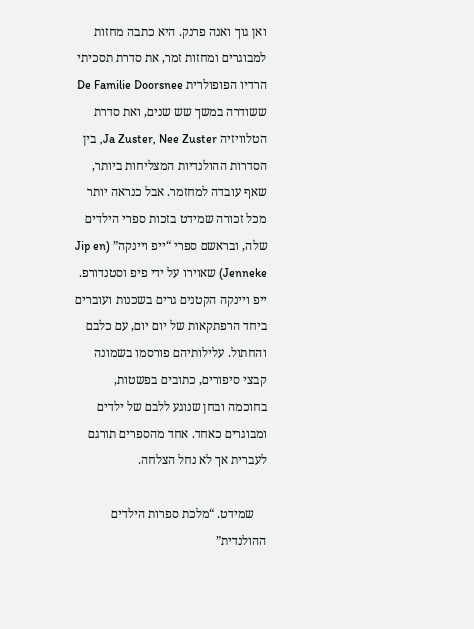ואן גוך ואנה פרנק. היא כתבה מחזות למבוגרים ומחזות זמר, את סדרת תסכיתי הרדיו הפופולרית De Familie Doorsnee ששודרה במשך שש שנים, ואת סדרת הטלוויזיה Ja Zuster, Nee Zuster, בין הסדרות ההולנדיות המצליחות ביותר, שאף עובדה למחזמר. אבל כנראה יותר מכל זכורה שמידט בזכות ספרי הילדים שלה, ובראשם ספרי “ייפ ויינקה” (Jip en Jenneke) שאוירו על ידי פיפ וסטנדורפ. ייפ ויינקה הקטנים גרים בשכנות ועוברים ביחד הרפתקאות של יום יום, עם כלבם והחתול. עלילותיהם פורסמו בשמונה קבצי סיפורים, כתובים בפשטות, בחוכמה ובחן שנוגע ללבם של ילדים ומבוגרים כאחד. אחד מהספרים תורגם לעברית אך לא נחל הצלחה.

    שמידט. “מלכת ספרות הילדים ההולנדית”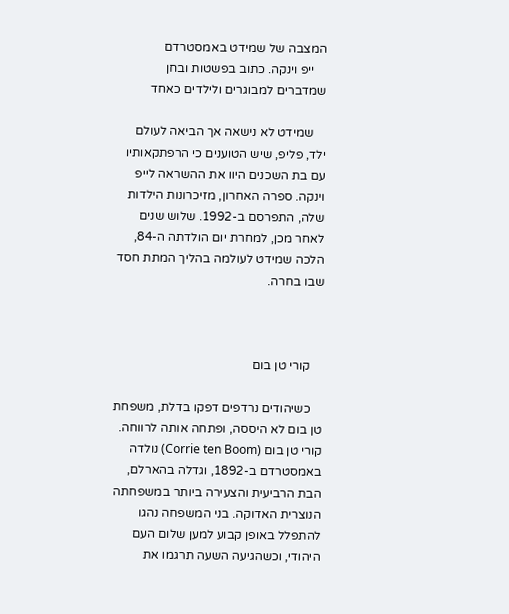המצבה של שמידט באמסטרדם
    ייפ וינקה. כתוב בפשטות ובחן שמדברים למבוגרים ולילדים כאחד

    שמידט לא נישאה אך הביאה לעולם ילד, פליפ, שיש הטוענים כי הרפתקאותיו עם בת השכנים היוו את ההשראה לייפ וינקה. ספרה האחרון, מזיכרונות הילדות שלה, התפרסם ב-1992. שלוש שנים לאחר מכן, למחרת יום הולדתה ה-84, הלכה שמידט לעולמה בהליך המתת חסד שבו בחרה.



    קורי טן בום

    כשיהודים נרדפים דפקו בדלת, משפחת טן בום לא היססה, ופתחה אותה לרווחה. קורי טן בום (Corrie ten Boom) נולדה באמסטרדם ב-1892, וגדלה בהארלם, הבת הרביעית והצעירה ביותר במשפחתה הנוצרית האדוקה. בני המשפחה נהגו להתפלל באופן קבוע למען שלום העם היהודי, וכשהגיעה השעה תרגמו את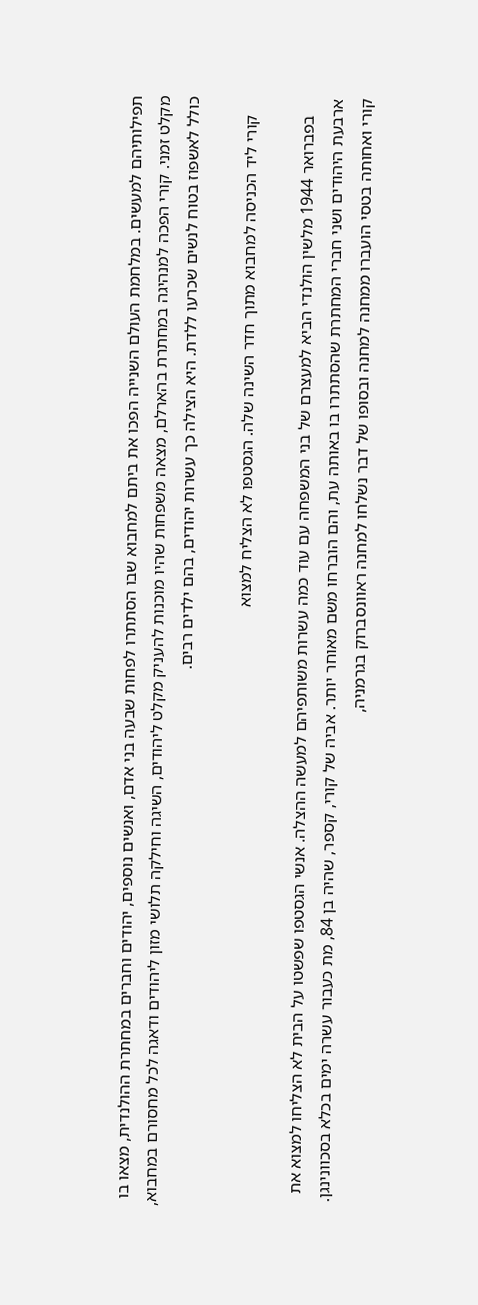תפילותיהם למעשים. במלחמת העולם השנייה הפכו את ביתם למחבוא שבו הסתתרו לפחות שבעה בני אדם, ואנשים נוספים, יהודים וחברים במחתרת ההולנדית, מצאו בו מקלט זמני. קורי הפכה למנהיגה במחתרת בהארלם, מצאה משפחות שהיו מוכנות להעניק מקלט ליהודים, השיגה וחילקה תלושי מזון ליהודים ודאגה לכל מחסורם במחבוא, כולל לאשפוז בטוח לנשים שכרעו ללדת. היא הצילה כך עשרות יהודים, בהם ילדים רבים.

    קורי ליד הכניסה למחבוא מתוך חדר השינה שלה. הגסטפו לא הצליח למצוא

    בפברואר 1944 מלשין הולנדי הביא למעצרם של בני המשפחה עם עוד כמה עשרות משותפיהם למעשה ההצלה. אנשי הגסטפו שפשטו על הבית לא הצליחו למצוא את ארבעת היהודים ושני חברי המחתרת שהסתתרו בו באותה עת, והם הוברחו משם מאוחר יותר. אביה של קורי, קספר, שהיה בן 84, מת כעבור עשרה ימים בכלא בסכוונינגן. קורי ואחותה בטסי הועברו ממחנה למחנה ובסופו של דבר נשלחו למחנה ראוונסברוק בגרמניה,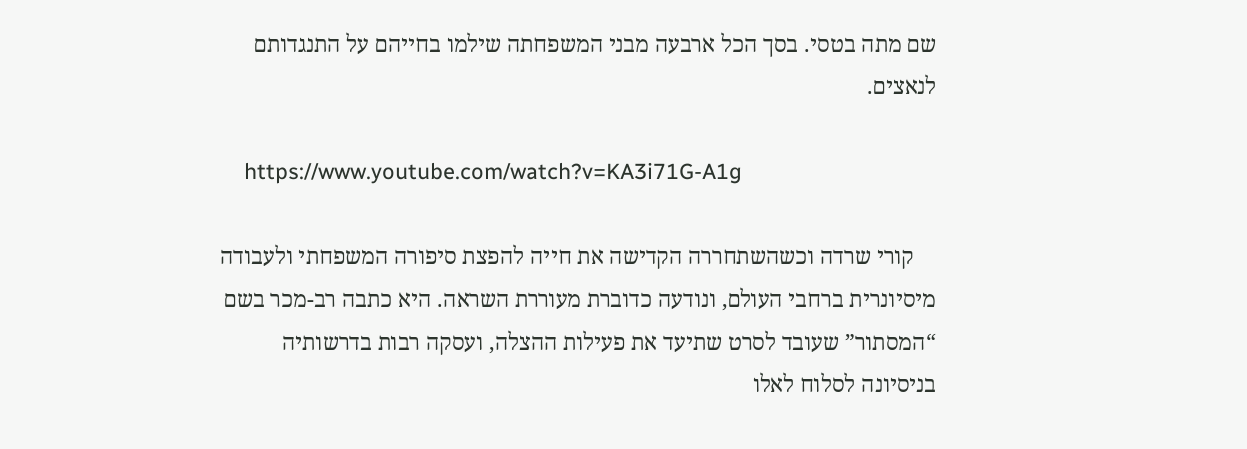שם מתה בטסי. בסך הכל ארבעה מבני המשפחתה שילמו בחייהם על התנגדותם לנאצים.

    https://www.youtube.com/watch?v=KA3i71G-A1g

    קורי שרדה וכשהשתחררה הקדישה את חייה להפצת סיפורה המשפחתי ולעבודה מיסיונרית ברחבי העולם, ונודעה כדוברת מעוררת השראה. היא כתבה רב-מכר בשם “המסתור” שעובד לסרט שתיעד את פעילות ההצלה, ועסקה רבות בדרשותיה בניסיונה לסלוח לאלו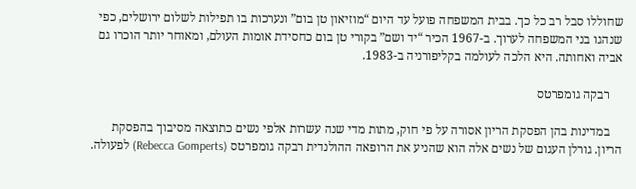שחוללו סבל רב כל כך. בבית המשפחה פועל עד היום “מוזיאון טן בום” ונערכות בו תפילות לשלום ירושלים, כפי שנהגו בני המשפחה לערוך. ב-1967 הכיר “יד ושם” בקורי טן בום כחסידת אומות העולם, ומאוחר יותר הוכרו גם אביה ואחותה. היא הלכה לעולמה בקליפורניה ב-1983.

    רבקה גומפרטס

    במדינות בהן הפסקת הריון אסורה על פי חוק, מתות מדי שנה עשרות אלפי נשים כתוצאה מסיבוך בהפסקת הריון. גורלן העגום של נשים אלה הוא שהניע את הרופאה ההולנדית רבקה גומפרטס (Rebecca Gomperts) לפעולה.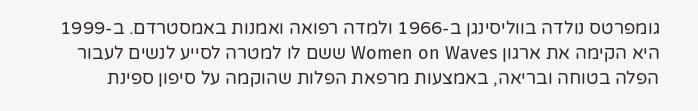גומפרטס נולדה בווליסינגן ב-1966 ולמדה רפואה ואמנות באמסטרדם. ב-1999 היא הקימה את ארגון Women on Waves ששם לו למטרה לסייע לנשים לעבור הפלה בטוחה ובריאה, באמצעות מרפאת הפלות שהוקמה על סיפון ספינת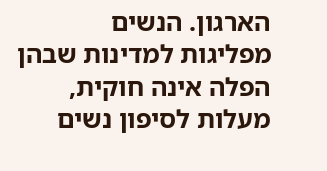הארגון. הנשים מפליגות למדינות שבהן הפלה אינה חוקית, מעלות לסיפון נשים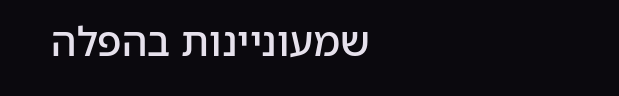שמעוניינות בהפלה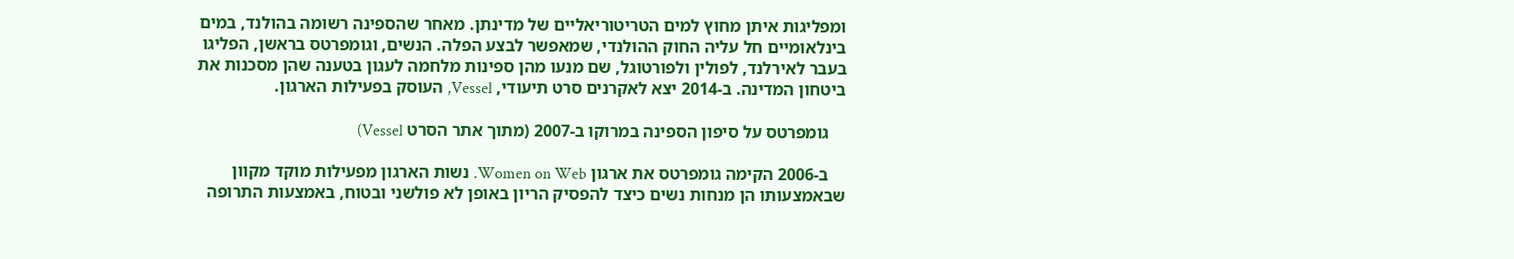ומפליגות איתן מחוץ למים הטריטוריאליים של מדינתן. מאחר שהספינה רשומה בהולנד, במים בינלאומיים חל עליה החוק ההולנדי, שמאפשר לבצע הפלה. הנשים, וגומפרטס בראשן, הפליגו בעבר לאירלנד, לפולין ולפורטוגל, שם מנעו מהן ספינות מלחמה לעגון בטענה שהן מסכנות את ביטחון המדינה. ב-2014 יצא לאקרנים סרט תיעודי, Vessel, העוסק בפעילות הארגון.

    גומפרטס על סיפון הספינה במרוקו ב-2007 (מתוך אתר הסרט Vessel)

    ב-2006 הקימה גומפרטס את ארגון Women on Web. נשות הארגון מפעילות מוקד מקוון שבאמצעותו הן מנחות נשים כיצד להפסיק הריון באופן לא פולשני ובטוח, באמצעות התרופה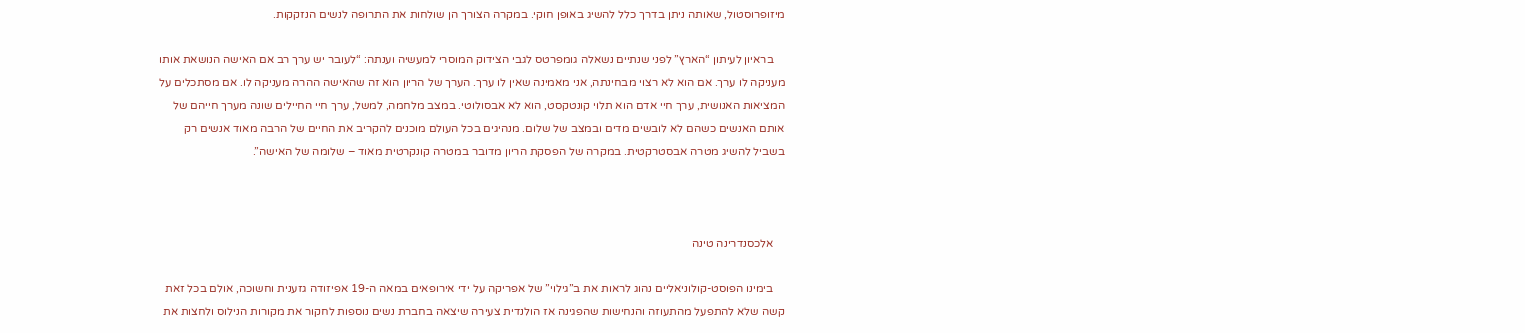מיזופרוסטול, שאותה ניתן בדרך כלל להשיג באופן חוקי. במקרה הצורך הן שולחות את התרופה לנשים הנזקקות.

    בראיון לעיתון “הארץ” לפני שנתיים נשאלה גומפרטס לגבי הצידוק המוסרי למעשיה וענתה: “לעובר יש ערך רב אם האישה הנושאת אותו מעניקה לו ערך. אם הוא לא רצוי מבחינתה, אני מאמינה שאין לו ערך. הערך של הריון הוא זה שהאישה ההרה מעניקה לו. אם מסתכלים על המציאות האנושית, ערך חיי אדם הוא תלוי קונטקסט, הוא לא אבסולוטי. במצב מלחמה, למשל, ערך חיי החיילים שונה מערך חייהם של אותם האנשים כשהם לא לובשים מדים ובמצב של שלום. מנהיגים בכל העולם מוכנים להקריב את החיים של הרבה מאוד אנשים רק בשביל להשיג מטרה אבסטרקטית. במקרה של הפסקת הריון מדובר במטרה קונקרטית מאוד – שלומה של האישה”.



    אלכסנדרינה טינה

    בימינו הפוסט-קולוניאליים נהוג לראות את ב”גילוי” של אפריקה על ידי אירופאים במאה ה-19 אפיזודה גזענית וחשוכה, אולם בכל זאת קשה שלא להתפעל מהתעוזה והנחישות שהפגינה אז הולנדית צעירה שיצאה בחברת נשים נוספות לחקור את מקורות הנילוס ולחצות את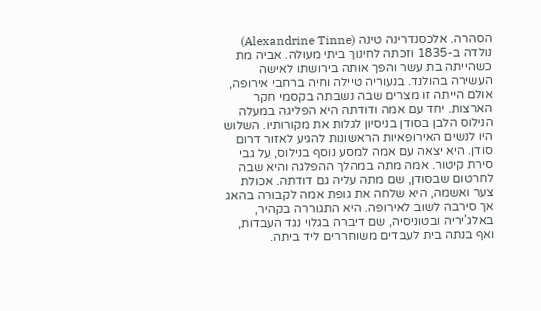הסהרה. אלכסנדרינה טינה (Alexandrine Tinne) נולדה ב-1835 וזכתה לחינוך ביתי מעולה. אביה מת כשהייתה בת עשר והפך אותה בירושתו לאישה העשירה בהולנד. בנעוריה טיילה וחיה ברחבי אירופה, אולם הייתה זו מצרים שבה נשבתה בקסמי חקר הארצות. יחד עם אמה ודודתה היא הפליגה במעלה הנילוס הלבן בסודן בניסיון לגלות את מקורותיו. השלוש היו לנשים האירופאיות הראשונות להגיע לאזור דרום סודן. היא יצאה עם אמה למסע נוסף בנילוס, על גבי סירת קיטור. אמה מתה במהלך ההפלגה והיא שבה לחרטום שבסודן, שם מתה עליה גם דודתה. אכולת צער ואשמה, היא שלחה את גופת אמה לקבורה בהאג אך סירבה לשוב לאירופה. היא התגוררה בקהיר, באלג’יריה ובטוניסיה, שם דיברה בגלוי נגד העבדות, ואף בנתה בית לעבדים משוחררים ליד ביתה.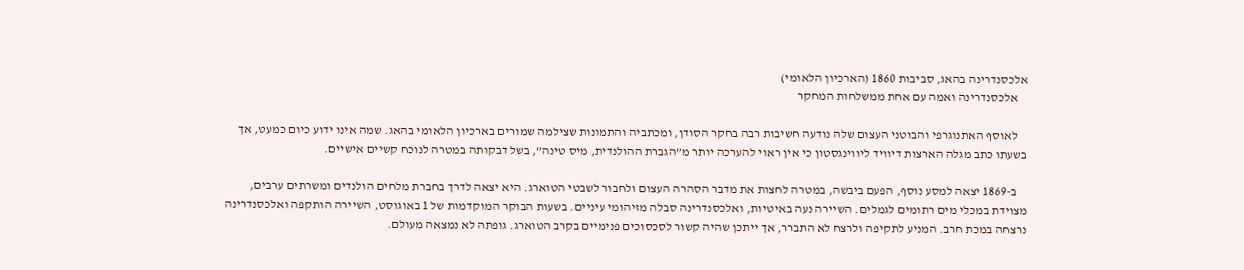אלכסנדרינה בהאג, סביבות 1860 (הארכיון הלאומי)
    אלכסנדרינה ואמה עם אחת ממשלחות המחקר

    לאוסף האתנוגרפי והבוטני העצום שלה נודעה חשיבות רבה בחקר הסודן, ומכתביה והתמונות שצילמה שמורים בארכיון הלאומי בהאג. שמה אינו ידוע כיום כמעט, אך בשעתו כתב מגלה הארצות דיוויד ליווינגסטון כי אין ראוי להערכה יותר מ”הגברת ההולנדית, מיס טינה”, בשל דבקותה במטרה לנוכח קשיים אישיים.

    ב-1869 יצאה למסע נוסף, הפעם ביבשה, במטרה לחצות את מדבר הסהרה העצום ולחבור לשבטי הטוארג. היא יצאה לדרך בחברת מלחים הולנדים ומשרתים ערבים, מצוידת במכלי מים רתומים לגמלים. השיירה נעה באיטיות, ואלכסנדרינה סבלה מזיהומי עיניים. בשעות הבוקר המוקדמות של 1 באוגוסט, השיירה הותקפה ואלכסנדרינה נרצחה במכת חרב. המניע לתקיפה ולרצח לא התברר, אך ייתכן שהיה קשור לסכסוכים פנימיים בקרב הטוארג. גופתה לא נמצאה מעולם.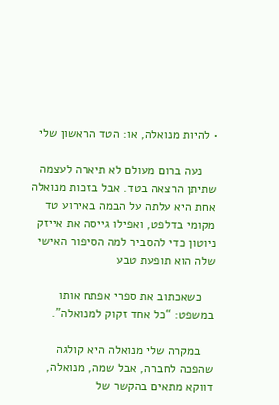• להיות מנואלה, או: הטד הראשון שלי

    נעה ברום מעולם לא תיארה לעצמה שתיתן הרצאה בטד. אבל בזכות מנואלה אחת היא עלתה על הבמה באירוע טד מקומי בדלפט, ואפילו גייסה את אייזק ניוטון כדי להסביר למה הסיפור האישי שלה הוא תופעת טבע

    כשאכתוב את ספרי אפתח אותו במשפט: “כל אחד זקוק למנואלה”.

    במקרה שלי מנואלה היא קולגה שהפכה לחברה, אבל שמה, מנואלה, דווקא מתאים בהקשר של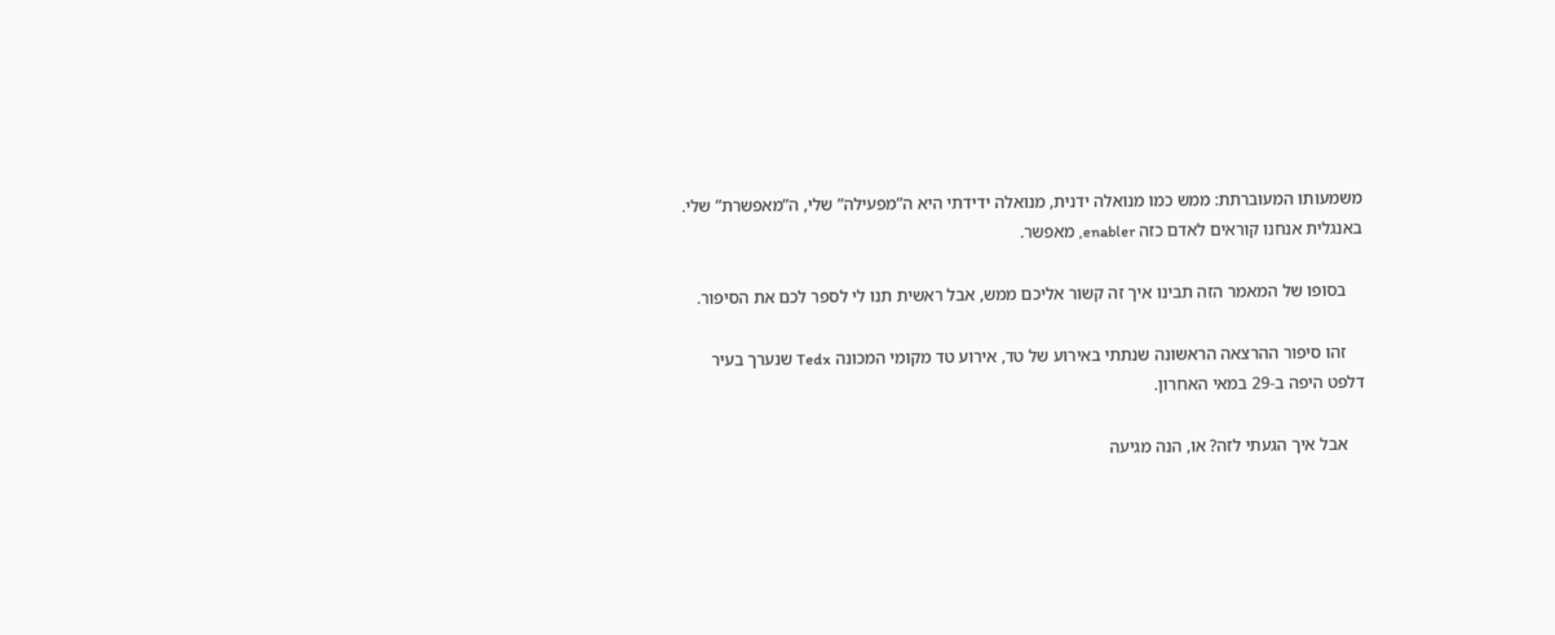משמעותו המעוברתת: ממש כמו מנואלה ידנית, מנואלה ידידתי היא ה”מפעילה” שלי, ה”מאפשרת” שלי. באנגלית אנחנו קוראים לאדם כזה enabler, מאפשר.

    בסופו של המאמר הזה תבינו איך זה קשור אליכם ממש, אבל ראשית תנו לי לספר לכם את הסיפור.

    זהו סיפור ההרצאה הראשונה שנתתי באירוע של טד, אירוע טד מקומי המכונה Tedx שנערך בעיר דלפט היפה ב-29 במאי האחרון.

    אבל איך הגעתי לזה? או, הנה מגיעה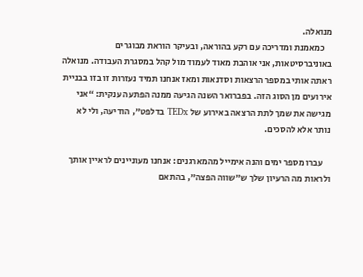מנואלה.
    כמאמנת ומדריכה עם רקע בהוראה, ובעיקר הוראת מבוגרים באוניברסיטאות, אני אוהבת מאוד לעמוד מול קהל במסגרת העבודה. מנואלה ראתה אותי במספר הרצאות וסדנאות ומאז אנחנו תמיד נעזרות זו בזו בבניית אירועים מן הסוג הזה. בפברואר השנה הגיעה ממנה הפתעה ענקית: “אני מגישה את שמך לתת הרצאה באירוע של TEDx בדלפט”, הודיעה, ולי לא נותר אלא להסכים.

    עברו מספר ימים והנה אימייל מהמארגנים: אנחנו מעוניינים לראיין אותך ולראות מה הרעיון שלך ש”שווה הפצה”, בהתאם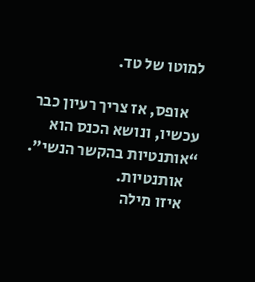למוטו של טד.

    אופס, אז צריך רעיון כבר עכשיו, ונושא הכנס הוא “אותנטיות בהקשר הנשי”.
    אותנטיות.
    איזו מילה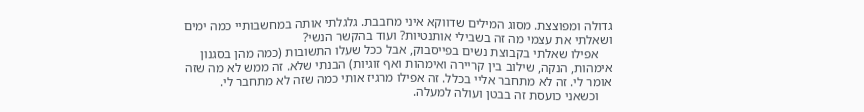גדולה ומפוצצת. מסוג המילים שדווקא איני מחבבת. גלגלתי אותה במחשבותיי כמה ימים ושאלתי את עצמי מה זה בשבילי אותנטיות? ועוד בהקשר הנשי?
    אפילו שאלתי בקבוצת נשים בפייסבוק, אבל ככל שעלו התשובות (כמה מהן בסגנון אימהות, הנקה, שילוב בין קריירה ואימהות ואף זוגיות) הבנתי שלא. זה ממש לא מה שזה אומר לי. זה לא מתחבר אליי בכלל. זה אפילו מרגיז אותי כמה שזה לא מתחבר לי.
    וכשאני כועסת זה בבטן ועולה למעלה.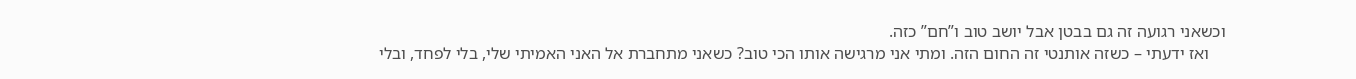וכשאני רגועה זה גם בבטן אבל יושב טוב ו”חם” כזה.
    ואז ידעתי – כשזה אותנטי זה החום הזה. ומתי אני מרגישה אותו הכי טוב? כשאני מתחברת אל האני האמיתי שלי, בלי לפחד, ובלי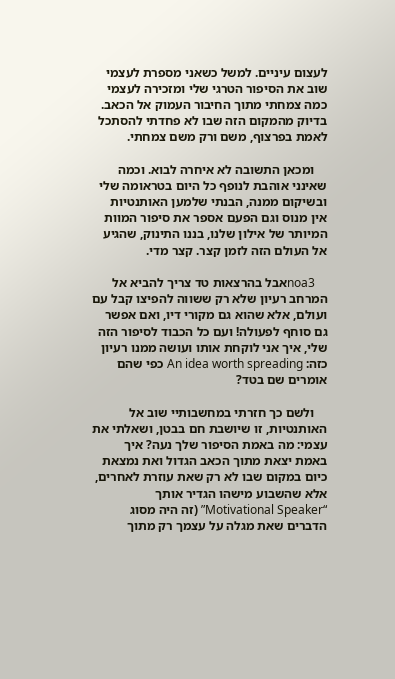לעצום עיניים. למשל כשאני מספרת לעצמי שוב את הסיפור הטרגי שלי ומזכירה לעצמי כמה צמחתי מתוך החיבור העמוק אל הכאב. בדיוק מהמקום הזה שבו לא פחדתי להסתכל לאמת בפרצוף, משם ורק משם צמחתי.

    ומכאן התשובה לא איחרה לבוא. וכמה שאינני אוהבת לנופף כל היום בטראומה שלי ובשיקום ממנה, הבנתי שלמען האותנטיות אין מנוס וגם הפעם אספר את סיפור המוות המיותר של אילון שלנו, בננו התינוק, שהגיע אל העולם הזה לזמן קצר. קצר מדי.

    noa3אבל בהרצאות טד צריך להביא אל המרחב רעיון שלא רק ששווה להפיצו קבל עם ועולם, אלא שהוא גם מקורי דיו, ואם אפשר גם סוחף לפעולה! ועם כל הכבוד לסיפור הזה שלי, איך אני לוקחת אותו ועושה ממנו רעיון כזה: An idea worth spreading כפי שהם אומרים שם בטד?

    ולשם כך חזרתי במחשבותיי שוב אל האותנטיות, זו שיושבת חם בבטן, ושאלתי את עצמי: מה באמת הסיפור שלך נעה? איך באמת יצאת מתוך הכאב הגדול ואת נמצאת כיום במקום שבו לא רק שאת עוזרת לאחרים, אלא שהשבוע מישהו הגדיר אותך “Motivational Speaker” (זה היה מסוג הדברים שאת מגלה על עצמך רק מתוך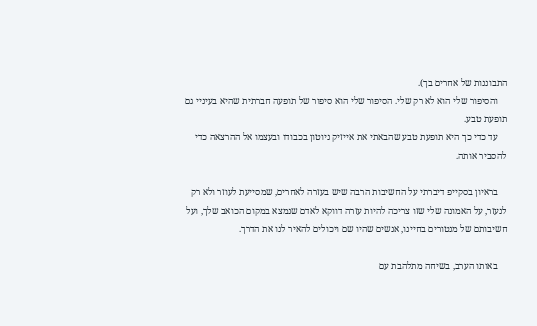התבוננות של אחרים בך).
    והסיפור שלי הוא לא רק שלי. הסיפור שלי הוא סיפור של תופעה חברתית שהיא בעיניי גם תופעת טבע.
    עד כדי כך היא תופעת טבע שהבאתי את אייזיק ניוטון בכבודו ובעצמו אל ההרצאה כדי להסביר אותה.

    בראיון בסקייפ דיברתי על החשיבות הרבה שיש בעזרה לאחרים, שמסייעת לעוזר ולא רק לנעזר, על האמונה שלי שזו צריכה להיות עזרה דווקא לאדם שנמצא במקום הכואב שלך, ועל חשיבותם של מנטורים בחיינו, אנשים שהיו שם ויכולים להאיר לנו את הדרך.

    באותו הערב, בשיחה מתלהבת עם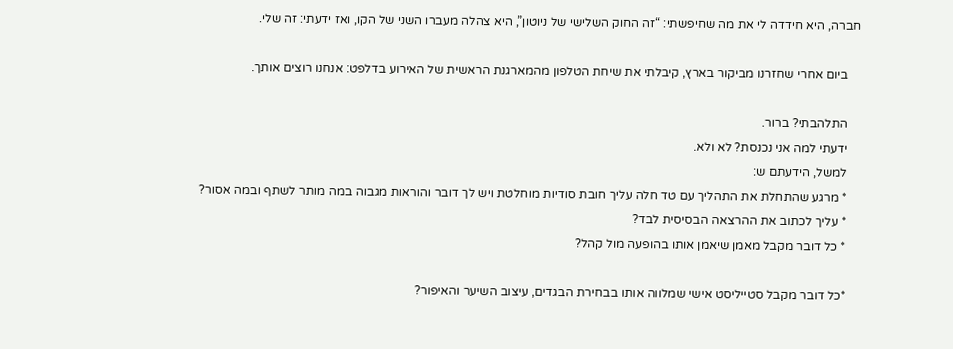חברה, היא חידדה לי את מה שחיפשתי: “זה החוק השלישי של ניוטון”, היא צהלה מעברו השני של הקו, ואז ידעתי: זה שלי.

    ביום אחרי שחזרנו מביקור בארץ, קיבלתי את שיחת הטלפון מהמארגנת הראשית של האירוע בדלפט: אנחנו רוצים אותך.

    התלהבתי? ברור.
    ידעתי למה אני נכנסת? לא ולא.
    למשל, הידעתם ש:
    * מרגע שהתחלת את התהליך עם טד חלה עליך חובת סודיות מוחלטת ויש לך דובר והוראות מגבוה במה מותר לשתף ובמה אסור?
    * עליך לכתוב את ההרצאה הבסיסית לבד?
    * כל דובר מקבל מאמן שיאמן אותו בהופעה מול קהל?

    *כל דובר מקבל סטייליסט אישי שמלווה אותו בבחירת הבגדים, עיצוב השיער והאיפור?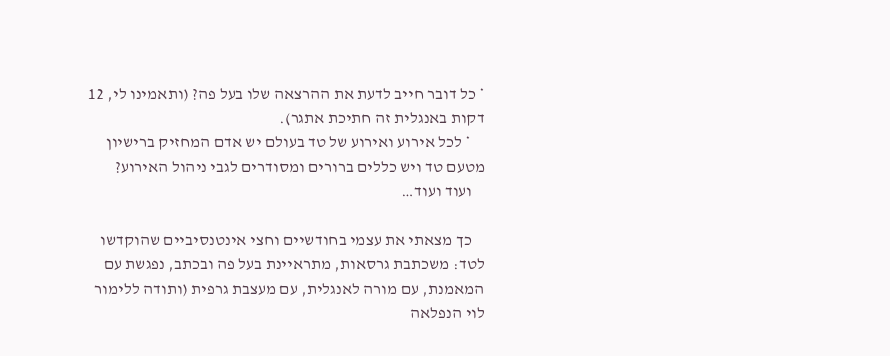* כל דובר חייב לדעת את ההרצאה שלו בעל פה? (ותאמינו לי, 12 דקות באנגלית זה חתיכת אתגר).
    * לכל אירוע ואירוע של טד בעולם יש אדם המחזיק ברישיון מטעם טד ויש כללים ברורים ומסודרים לגבי ניהול האירוע?
    ועוד ועוד…

    כך מצאתי את עצמי בחודשיים וחצי אינטנסיביים שהוקדשו לטד: משכתבת גרסאות, מתראיינת בעל פה ובכתב, נפגשת עם המאמנת, עם מורה לאנגלית, עם מעצבת גרפית (ותודה ללימור לוי הנפלאה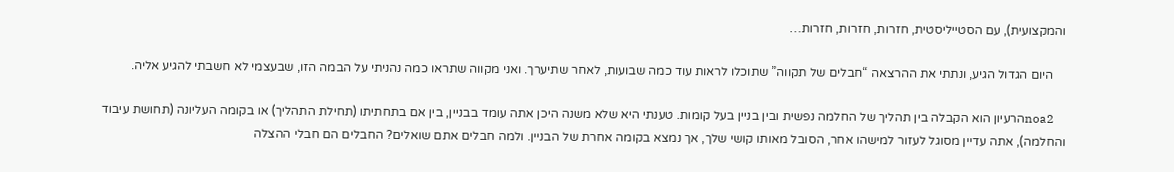והמקצועית), עם הסטייליסטית, חזרות, חזרות, חזרות…

    היום הגדול הגיע, ונתתי את ההרצאה “חבלים של תקווה” שתוכלו לראות עוד כמה שבועות, לאחר שתיערך. ואני מקווה שתראו כמה נהניתי על הבמה הזו, שבעצמי לא חשבתי להגיע אליה.

    noa2הרעיון הוא הקבלה בין תהליך של החלמה נפשית ובין בניין בעל קומות. טענתי היא שלא משנה היכן אתה עומד בבניין, בין אם בתחתיתו (תחילת התהליך) או בקומה העליונה (תחושת עיבוד והחלמה), אתה עדיין מסוגל לעזור למישהו אחר, הסובל מאותו קושי שלך, אך נמצא בקומה אחרת של הבניין. ולמה חבלים אתם שואלים? החבלים הם חבלי ההצלה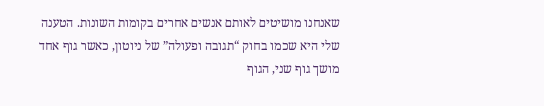שאנחנו מושיטים לאותם אנשים אחרים בקומות השונות. הטענה שלי היא שכמו בחוק “תגובה ופעולה” של ניוטון, כאשר גוף אחד מושך גוף שני, הגוף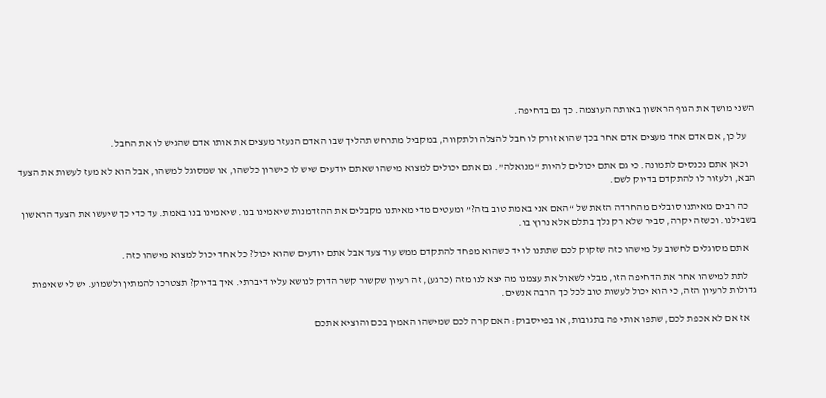השני מושך את הגוף הראשון באותה העוצמה. כך גם בדחיפה.

    על כן, אם אדם אחד מעצים אדם אחר בכך שהוא זורק לו חבל להצלה ולתקווה, במקביל מתרחש תהליך שבו האדם הנעזר מעצים את אותו אדם שהגיש לו את החבל.

    וכאן אתם נכנסים לתמונה. כי גם אתם יכולים להיות “מנואלה”. גם אתם יכולים למצוא מישהו שאתם יודעים שיש לו כישרון כלשהו, או שמסוגל למשהו, אבל הוא לא מעז לעשות את הצעד הבא, ולעזור לו להתקדם בדיוק לשם.

    כה רבים מאיתנו סובלים מהחרדה הזאת של “האם אני באמת טוב בזה?” ומעטים מדי מאיתנו מקבלים את ההזדמנות שיאמינו בנו. שיאמינו בנו באמת. עד כדי כך שיעשו את הצעד הראשון בשבילנו. וכשזה יקרה, סביר שלא רק נלך בתלם אלא נרוץ בו.

    אתם מסוגלים לחשוב על מישהו כזה שזקוק לכם שתתנו לו יד כשהוא מפחד להתקדם ממש עוד צעד אבל אתם יודעים שהוא יכול? כל אחד יכול למצוא מישהו כזה.

    לתת למישהו אחר את הדחיפה הזו, מבלי לשאול את עצמנו מה יצא לנו מזה (כרגע), זה רעיון שקשור קשר הדוק לנושא עליו דיברתי. איך בדיוק? תצטרכו להמתין ולשמוע. יש לי שאיפות גדולות לרעיון הזה, כי הוא יכול לעשות טוב לכל כך הרבה אנשים.

    אז אם לא אכפת לכם, שתפו אותי פה בתגובות, או בפייסבוק: האם קרה לכם שמישהו האמין בכם והוציא אתכם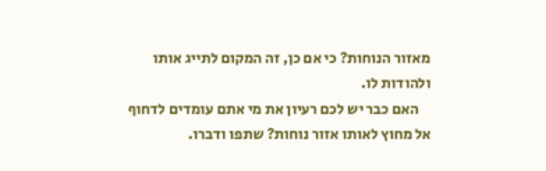מאזור הנוחות? כי אם כן, זה המקום לתייג אותו ולהודות לו.
    האם כבר יש לכם רעיון את מי אתם עומדים לדחוף אל מחוץ לאותו אזור נוחות? שתפו ודברו.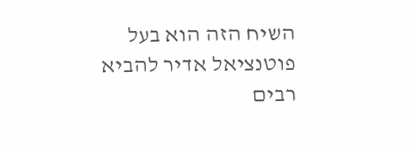השיח הזה הוא בעל פוטנציאל אדיר להביא רבים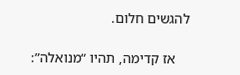להגשים חלום.

    אז קדימה, תהיו “מנואלה”: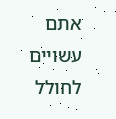אתם עשויים לחולל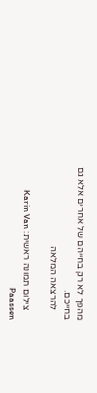מהפך לא רק בחייהם של אחרים אלא גם בחייכם.
    להרצאה המלאה

    צילום תמונה ראשית: Karin Van Paassen